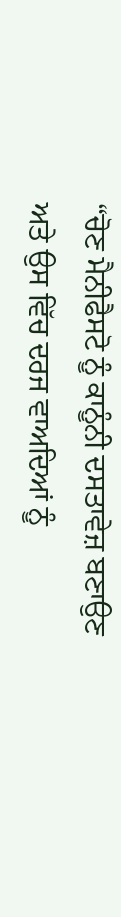“ਚੋਣ ਮੈਨੀਫੈਸਟੋ ਨੂੰ ਕਾਨੂੰਨੀ ਦਸਤਾਵੇਜ਼ ਬਣਾਉਣ ਅਤੇ ਉਸ ਵਿੱਚ ਦਰਜ ਵਾਅਦਿਆਂ ਨੂੰ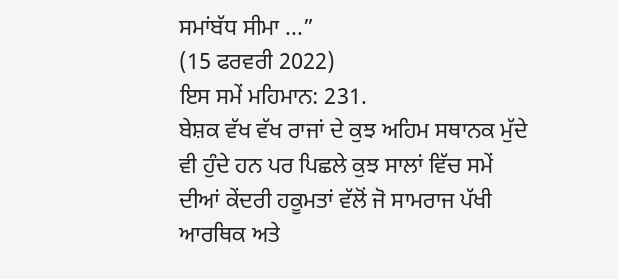ਸਮਾਂਬੱਧ ਸੀਮਾ ...”
(15 ਫਰਵਰੀ 2022)
ਇਸ ਸਮੇਂ ਮਹਿਮਾਨ: 231.
ਬੇਸ਼ਕ ਵੱਖ ਵੱਖ ਰਾਜਾਂ ਦੇ ਕੁਝ ਅਹਿਮ ਸਥਾਨਕ ਮੁੱਦੇ ਵੀ ਹੁੰਦੇ ਹਨ ਪਰ ਪਿਛਲੇ ਕੁਝ ਸਾਲਾਂ ਵਿੱਚ ਸਮੇਂ ਦੀਆਂ ਕੇਂਦਰੀ ਹਕੂਮਤਾਂ ਵੱਲੋਂ ਜੋ ਸਾਮਰਾਜ ਪੱਖੀ ਆਰਥਿਕ ਅਤੇ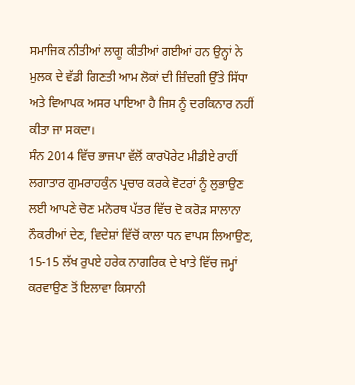ਸਮਾਜਿਕ ਨੀਤੀਆਂ ਲਾਗੂ ਕੀਤੀਆਂ ਗਈਆਂ ਹਨ ਉਨ੍ਹਾਂ ਨੇ ਮੁਲਕ ਦੇ ਵੱਡੀ ਗਿਣਤੀ ਆਮ ਲੋਕਾਂ ਦੀ ਜ਼ਿੰਦਗੀ ਉੱਤੇ ਸਿੱਧਾ ਅਤੇ ਵਿਆਪਕ ਅਸਰ ਪਾਇਆ ਹੈ ਜਿਸ ਨੂੰ ਦਰਕਿਨਾਰ ਨਹੀਂ ਕੀਤਾ ਜਾ ਸਕਦਾ।
ਸੰਨ 2014 ਵਿੱਚ ਭਾਜਪਾ ਵੱਲੋਂ ਕਾਰਪੋਰੇਟ ਮੀਡੀਏ ਰਾਹੀਂ ਲਗਾਤਾਰ ਗੁਮਰਾਹਕੁੰਨ ਪ੍ਰਚਾਰ ਕਰਕੇ ਵੋਟਰਾਂ ਨੂੰ ਲੁਭਾਉਣ ਲਈ ਆਪਣੇ ਚੋਣ ਮਨੋਰਥ ਪੱਤਰ ਵਿੱਚ ਦੋ ਕਰੋੜ ਸਾਲਾਨਾ ਨੌਕਰੀਆਂ ਦੇਣ, ਵਿਦੇਸ਼ਾਂ ਵਿੱਚੋਂ ਕਾਲਾ ਧਨ ਵਾਪਸ ਲਿਆਉਣ, 15-15 ਲੱਖ ਰੁਪਏ ਹਰੇਕ ਨਾਗਰਿਕ ਦੇ ਖਾਤੇ ਵਿੱਚ ਜਮ੍ਹਾਂ ਕਰਵਾਉਣ ਤੋਂ ਇਲਾਵਾ ਕਿਸਾਨੀ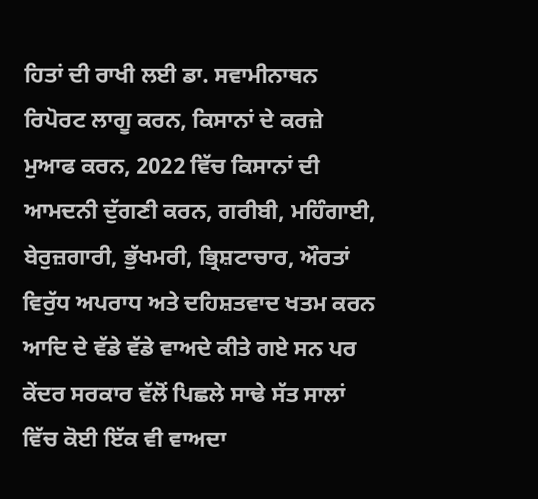ਹਿਤਾਂ ਦੀ ਰਾਖੀ ਲਈ ਡਾ. ਸਵਾਮੀਨਾਥਨ ਰਿਪੋਰਟ ਲਾਗੂ ਕਰਨ, ਕਿਸਾਨਾਂ ਦੇ ਕਰਜ਼ੇ ਮੁਆਫ ਕਰਨ, 2022 ਵਿੱਚ ਕਿਸਾਨਾਂ ਦੀ ਆਮਦਨੀ ਦੁੱਗਣੀ ਕਰਨ, ਗਰੀਬੀ, ਮਹਿੰਗਾਈ, ਬੇਰੁਜ਼ਗਾਰੀ, ਭੁੱਖਮਰੀ, ਭ੍ਰਿਸ਼ਟਾਚਾਰ, ਔਰਤਾਂ ਵਿਰੁੱਧ ਅਪਰਾਧ ਅਤੇ ਦਹਿਸ਼ਤਵਾਦ ਖਤਮ ਕਰਨ ਆਦਿ ਦੇ ਵੱਡੇ ਵੱਡੇ ਵਾਅਦੇ ਕੀਤੇ ਗਏ ਸਨ ਪਰ ਕੇਂਦਰ ਸਰਕਾਰ ਵੱਲੋਂ ਪਿਛਲੇ ਸਾਢੇ ਸੱਤ ਸਾਲਾਂ ਵਿੱਚ ਕੋਈ ਇੱਕ ਵੀ ਵਾਅਦਾ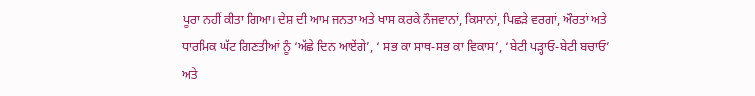ਪੂਰਾ ਨਹੀਂ ਕੀਤਾ ਗਿਆ। ਦੇਸ਼ ਦੀ ਆਮ ਜਨਤਾ ਅਤੇ ਖਾਸ ਕਰਕੇ ਨੌਜਵਾਨਾਂ, ਕਿਸਾਨਾਂ, ਪਿਛੜੇ ਵਰਗਾਂ, ਔਰਤਾਂ ਅਤੇ ਧਾਰਮਿਕ ਘੱਟ ਗਿਣਤੀਆਂ ਨੂੰ ‘ਅੱਛੇ ਦਿਨ ਆਏਂਗੇ’, ‘ ਸਭ ਕਾ ਸਾਥ-ਸਭ ਕਾ ਵਿਕਾਸ’, ‘ਬੇਟੀ ਪੜ੍ਹਾਓ-ਬੇਟੀ ਬਚਾਓ’ ਅਤੇ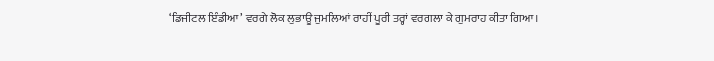‘ਡਿਜੀਟਲ ਇੰਡੀਆ’ ਵਰਗੇ ਲੋਕ ਲੁਭਾਊ ਜੁਮਲਿਆਂ ਰਾਹੀਂ ਪੂਰੀ ਤਰ੍ਹਾਂ ਵਰਗਲਾ ਕੇ ਗੁਮਰਾਹ ਕੀਤਾ ਗਿਆ।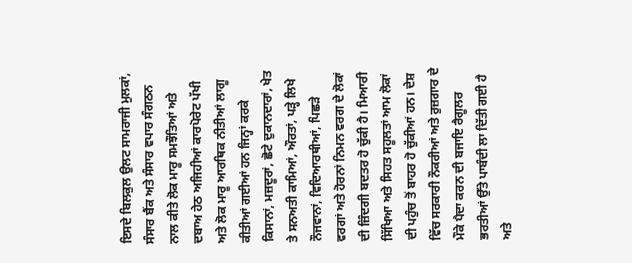ਇਸਦੇ ਬਿਲਕੁਲ ਉਲਟ ਸਾਮਰਾਜੀ ਮੁਲਕਾਂ, ਸੰਸਾਰ ਬੈਂਕ ਅਤੇ ਸੰਸਾਰ ਵਪਾਰ ਸੰਗਠਨ ਨਾਲ ਕੀਤੇ ਲੋਕ ਮਾਰੂ ਸਮਝੌਤਿਆਂ ਅਤੇ ਦਬਾਅ ਹੇਠ ਅਜਿਹੀਆਂ ਕਾਰਪੋਰੇਟ ਪੱਖੀ ਅਤੇ ਲੋਕ ਮਾਰੂ ਆਰਥਿਕ ਨੀਤੀਆਂ ਲਾਗੂ ਕੀਤੀਆਂ ਗਈਆਂ ਹਨ ਜਿਨ੍ਹਾਂ ਕਰਕੇ ਕਿਸਾਨਾਂ, ਮਜ਼ਦੂਰਾਂ, ਛੋਟੇ ਦੁਕਾਨਦਾਰਾਂ, ਖੇਤ ਤੇ ਸਨਅਤੀ ਕਾਮਿਆਂ, ਔਰਤਾਂ, ਪੜ੍ਹੇ ਲਿਖੇ ਨੌਜਵਾਨਾਂ, ਵਿਦਿਆਰਥੀਆਂ, ਪਿਛੜੇ ਵਰਗਾਂ ਅਤੇ ਹੋਰਨਾਂ ਨਿਮਨ ਵਰਗ ਦੇ ਲੋਕਾਂ ਦੀ ਜ਼ਿੰਦਗੀ ਬਦਤਰ ਹੋ ਚੁੱਕੀ ਹੈ। ਮਿਆਰੀ ਸਿੱਖਿਆ ਅਤੇ ਸਿਹਤ ਸਹੂਲਤਾਂ ਆਮ ਲੋਕਾਂ ਦੀ ਪਹੁੰਚ ਤੋਂ ਬਾਹਰ ਹੋ ਚੁੱਕੀਆਂ ਹਨ। ਦੇਸ਼ ਵਿੱਚ ਸਰਕਾਰੀ ਨੌਕਰੀਆਂ ਅਤੇ ਰੁਜ਼ਗਾਰ ਦੇ ਮੌਕੇ ਪੈਦਾ ਕਰਨ ਦੀ ਬਜਾਇ ਰੈਗੂਲਰ ਭਰਤੀਆਂ ਉੱਤੇ ਪਾਬੰਦੀ ਲਾ ਦਿੱਤੀ ਗਈ ਹੈ ਅਤੇ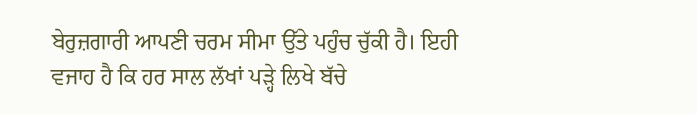ਬੇਰੁਜ਼ਗਾਰੀ ਆਪਣੀ ਚਰਮ ਸੀਮਾ ਉੱਤੇ ਪਹੁੰਚ ਚੁੱਕੀ ਹੈ। ਇਹੀ ਵਜਾਹ ਹੈ ਕਿ ਹਰ ਸਾਲ ਲੱਖਾਂ ਪੜ੍ਹੇ ਲਿਖੇ ਬੱਚੇ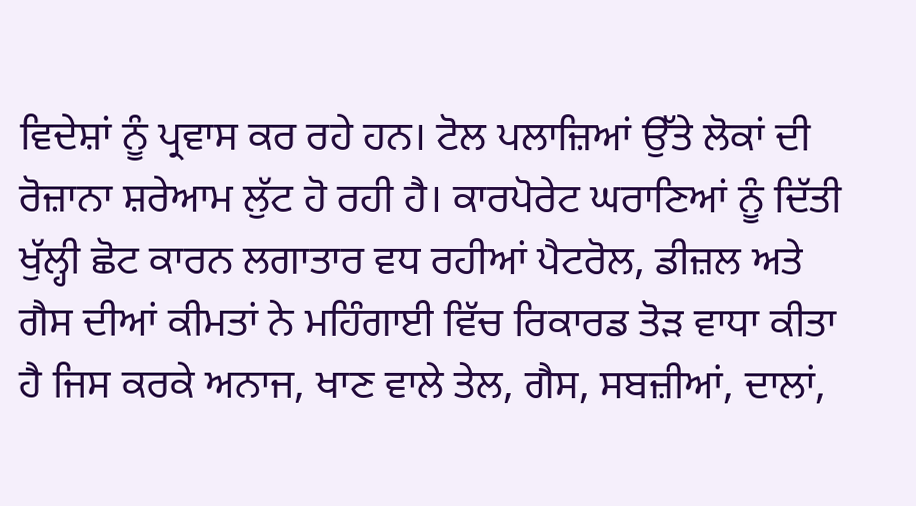ਵਿਦੇਸ਼ਾਂ ਨੂੰ ਪ੍ਰਵਾਸ ਕਰ ਰਹੇ ਹਨ। ਟੋਲ ਪਲਾਜ਼ਿਆਂ ਉੱਤੇ ਲੋਕਾਂ ਦੀ ਰੋਜ਼ਾਨਾ ਸ਼ਰੇਆਮ ਲੁੱਟ ਹੋ ਰਹੀ ਹੈ। ਕਾਰਪੋਰੇਟ ਘਰਾਣਿਆਂ ਨੂੰ ਦਿੱਤੀ ਖੁੱਲ੍ਹੀ ਛੋਟ ਕਾਰਨ ਲਗਾਤਾਰ ਵਧ ਰਹੀਆਂ ਪੈਟਰੋਲ, ਡੀਜ਼ਲ ਅਤੇ ਗੈਸ ਦੀਆਂ ਕੀਮਤਾਂ ਨੇ ਮਹਿੰਗਾਈ ਵਿੱਚ ਰਿਕਾਰਡ ਤੋੜ ਵਾਧਾ ਕੀਤਾ ਹੈ ਜਿਸ ਕਰਕੇ ਅਨਾਜ, ਖਾਣ ਵਾਲੇ ਤੇਲ, ਗੈਸ, ਸਬਜ਼ੀਆਂ, ਦਾਲਾਂ,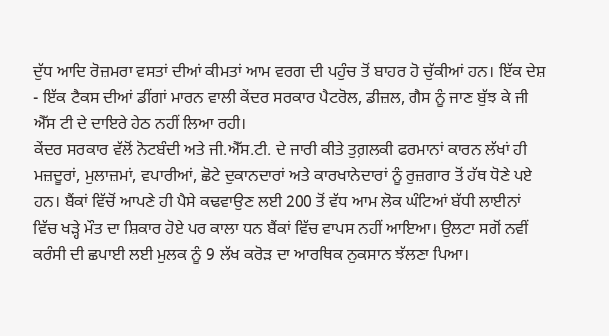ਦੁੱਧ ਆਦਿ ਰੋਜ਼ਮਰਾ ਵਸਤਾਂ ਦੀਆਂ ਕੀਮਤਾਂ ਆਮ ਵਰਗ ਦੀ ਪਹੁੰਚ ਤੋਂ ਬਾਹਰ ਹੋ ਚੁੱਕੀਆਂ ਹਨ। ਇੱਕ ਦੇਸ਼ - ਇੱਕ ਟੈਕਸ ਦੀਆਂ ਡੀਂਗਾਂ ਮਾਰਨ ਵਾਲੀ ਕੇਂਦਰ ਸਰਕਾਰ ਪੈਟਰੋਲ, ਡੀਜ਼ਲ, ਗੈਸ ਨੂੰ ਜਾਣ ਬੁੱਝ ਕੇ ਜੀ ਐੱਸ ਟੀ ਦੇ ਦਾਇਰੇ ਹੇਠ ਨਹੀਂ ਲਿਆ ਰਹੀ।
ਕੇਂਦਰ ਸਰਕਾਰ ਵੱਲੋਂ ਨੋਟਬੰਦੀ ਅਤੇ ਜੀ.ਐੱਸ.ਟੀ. ਦੇ ਜਾਰੀ ਕੀਤੇ ਤੁਗ਼ਲਕੀ ਫਰਮਾਨਾਂ ਕਾਰਨ ਲੱਖਾਂ ਹੀ ਮਜ਼ਦੂਰਾਂ, ਮੁਲਾਜ਼ਮਾਂ, ਵਪਾਰੀਆਂ, ਛੋਟੇ ਦੁਕਾਨਦਾਰਾਂ ਅਤੇ ਕਾਰਖਾਨੇਦਾਰਾਂ ਨੂੰ ਰੁਜ਼ਗਾਰ ਤੋਂ ਹੱਥ ਧੋਣੇ ਪਏ ਹਨ। ਬੈਂਕਾਂ ਵਿੱਚੋਂ ਆਪਣੇ ਹੀ ਪੈਸੇ ਕਢਵਾਉਣ ਲਈ 200 ਤੋਂ ਵੱਧ ਆਮ ਲੋਕ ਘੰਟਿਆਂ ਬੱਧੀ ਲਾਈਨਾਂ ਵਿੱਚ ਖੜ੍ਹੇ ਮੌਤ ਦਾ ਸ਼ਿਕਾਰ ਹੋਏ ਪਰ ਕਾਲਾ ਧਨ ਬੈਂਕਾਂ ਵਿੱਚ ਵਾਪਸ ਨਹੀਂ ਆਇਆ। ਉਲਟਾ ਸਗੋਂ ਨਵੀਂ ਕਰੰਸੀ ਦੀ ਛਪਾਈ ਲਈ ਮੁਲਕ ਨੂੰ 9 ਲੱਖ ਕਰੋੜ ਦਾ ਆਰਥਿਕ ਨੁਕਸਾਨ ਝੱਲਣਾ ਪਿਆ।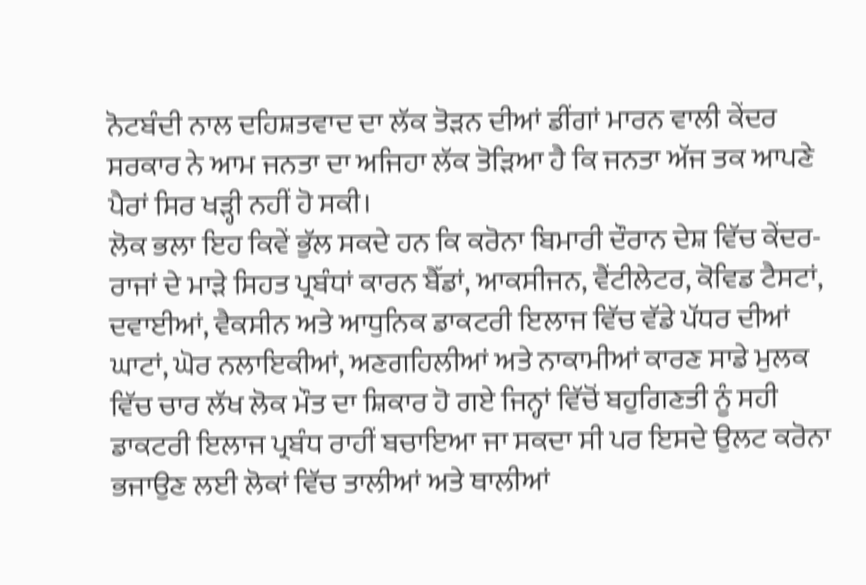ਨੋਟਬੰਦੀ ਨਾਲ ਦਹਿਸ਼ਤਵਾਦ ਦਾ ਲੱਕ ਤੋੜਨ ਦੀਆਂ ਡੀਂਗਾਂ ਮਾਰਨ ਵਾਲੀ ਕੇਂਦਰ ਸਰਕਾਰ ਨੇ ਆਮ ਜਨਤਾ ਦਾ ਅਜਿਹਾ ਲੱਕ ਤੋੜਿਆ ਹੈ ਕਿ ਜਨਤਾ ਅੱਜ ਤਕ ਆਪਣੇ ਪੈਰਾਂ ਸਿਰ ਖੜ੍ਹੀ ਨਹੀਂ ਹੋ ਸਕੀ।
ਲੋਕ ਭਲਾ ਇਹ ਕਿਵੇਂ ਭੁੱਲ ਸਕਦੇ ਹਨ ਕਿ ਕਰੋਨਾ ਬਿਮਾਰੀ ਦੌਰਾਨ ਦੇਸ਼ ਵਿੱਚ ਕੇਂਦਰ-ਰਾਜਾਂ ਦੇ ਮਾੜੇ ਸਿਹਤ ਪ੍ਰਬੰਧਾਂ ਕਾਰਨ ਬੈੱਡਾਂ, ਆਕਸੀਜਨ, ਵੈਂਟੀਲੇਟਰ, ਕੋਵਿਡ ਟੈਸਟਾਂ, ਦਵਾਈਆਂ, ਵੈਕਸੀਨ ਅਤੇ ਆਧੁਨਿਕ ਡਾਕਟਰੀ ਇਲਾਜ ਵਿੱਚ ਵੱਡੇ ਪੱਧਰ ਦੀਆਂ ਘਾਟਾਂ, ਘੋਰ ਨਲਾਇਕੀਆਂ, ਅਣਗਹਿਲੀਆਂ ਅਤੇ ਨਾਕਾਮੀਆਂ ਕਾਰਣ ਸਾਡੇ ਮੁਲਕ ਵਿੱਚ ਚਾਰ ਲੱਖ ਲੋਕ ਮੌਤ ਦਾ ਸ਼ਿਕਾਰ ਹੋ ਗਏ ਜਿਨ੍ਹਾਂ ਵਿੱਚੋਂ ਬਹੁਗਿਣਤੀ ਨੂੰ ਸਹੀ ਡਾਕਟਰੀ ਇਲਾਜ ਪ੍ਰਬੰਧ ਰਾਹੀਂ ਬਚਾਇਆ ਜਾ ਸਕਦਾ ਸੀ ਪਰ ਇਸਦੇ ਉਲਟ ਕਰੋਨਾ ਭਜਾਉਣ ਲਈ ਲੋਕਾਂ ਵਿੱਚ ਤਾਲੀਆਂ ਅਤੇ ਥਾਲੀਆਂ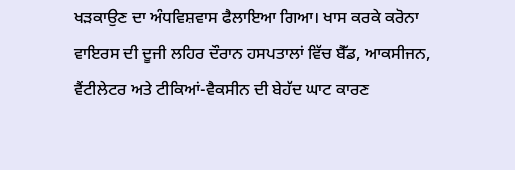ਖੜਕਾਉਣ ਦਾ ਅੰਧਵਿਸ਼ਵਾਸ ਫੈਲਾਇਆ ਗਿਆ। ਖਾਸ ਕਰਕੇ ਕਰੋਨਾ ਵਾਇਰਸ ਦੀ ਦੂਜੀ ਲਹਿਰ ਦੌਰਾਨ ਹਸਪਤਾਲਾਂ ਵਿੱਚ ਬੈੱਡ, ਆਕਸੀਜਨ, ਵੈਂਟੀਲੇਟਰ ਅਤੇ ਟੀਕਿਆਂ-ਵੈਕਸੀਨ ਦੀ ਬੇਹੱਦ ਘਾਟ ਕਾਰਣ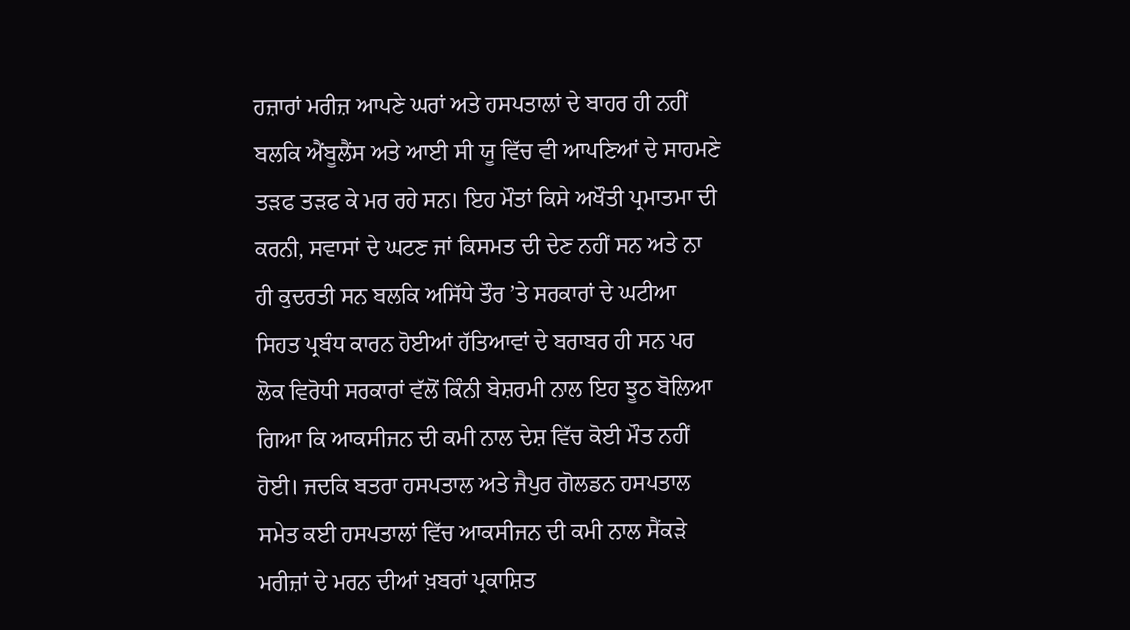ਹਜ਼ਾਰਾਂ ਮਰੀਜ਼ ਆਪਣੇ ਘਰਾਂ ਅਤੇ ਹਸਪਤਾਲਾਂ ਦੇ ਬਾਹਰ ਹੀ ਨਹੀਂ ਬਲਕਿ ਐਂਬੂਲੈਂਸ ਅਤੇ ਆਈ ਸੀ ਯੂ ਵਿੱਚ ਵੀ ਆਪਣਿਆਂ ਦੇ ਸਾਹਮਣੇ ਤੜਫ ਤੜਫ ਕੇ ਮਰ ਰਹੇ ਸਨ। ਇਹ ਮੌਤਾਂ ਕਿਸੇ ਅਖੌਤੀ ਪ੍ਰਮਾਤਮਾ ਦੀ ਕਰਨੀ, ਸਵਾਸਾਂ ਦੇ ਘਟਣ ਜਾਂ ਕਿਸਮਤ ਦੀ ਦੇਣ ਨਹੀਂ ਸਨ ਅਤੇ ਨਾ ਹੀ ਕੁਦਰਤੀ ਸਨ ਬਲਕਿ ਅਸਿੱਧੇ ਤੌਰ ’ਤੇ ਸਰਕਾਰਾਂ ਦੇ ਘਟੀਆ ਸਿਹਤ ਪ੍ਰਬੰਧ ਕਾਰਨ ਹੋਈਆਂ ਹੱਤਿਆਵਾਂ ਦੇ ਬਰਾਬਰ ਹੀ ਸਨ ਪਰ ਲੋਕ ਵਿਰੋਧੀ ਸਰਕਾਰਾਂ ਵੱਲੋਂ ਕਿੰਨੀ ਬੇਸ਼ਰਮੀ ਨਾਲ ਇਹ ਝੂਠ ਬੋਲਿਆ ਗਿਆ ਕਿ ਆਕਸੀਜਨ ਦੀ ਕਮੀ ਨਾਲ ਦੇਸ਼ ਵਿੱਚ ਕੋਈ ਮੌਤ ਨਹੀਂ ਹੋਈ। ਜਦਕਿ ਬਤਰਾ ਹਸਪਤਾਲ ਅਤੇ ਜੈਪੁਰ ਗੋਲਡਨ ਹਸਪਤਾਲ ਸਮੇਤ ਕਈ ਹਸਪਤਾਲਾਂ ਵਿੱਚ ਆਕਸੀਜਨ ਦੀ ਕਮੀ ਨਾਲ ਸੈਂਕੜੇ ਮਰੀਜ਼ਾਂ ਦੇ ਮਰਨ ਦੀਆਂ ਖ਼ਬਰਾਂ ਪ੍ਰਕਾਸ਼ਿਤ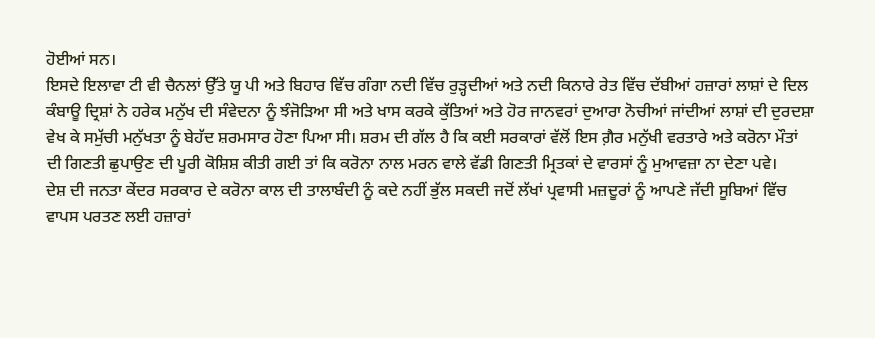ਹੋਈਆਂ ਸਨ।
ਇਸਦੇ ਇਲਾਵਾ ਟੀ ਵੀ ਚੈਨਲਾਂ ਉੱਤੇ ਯੂ ਪੀ ਅਤੇ ਬਿਹਾਰ ਵਿੱਚ ਗੰਗਾ ਨਦੀ ਵਿੱਚ ਰੁੜ੍ਹਦੀਆਂ ਅਤੇ ਨਦੀ ਕਿਨਾਰੇ ਰੇਤ ਵਿੱਚ ਦੱਬੀਆਂ ਹਜ਼ਾਰਾਂ ਲਾਸ਼ਾਂ ਦੇ ਦਿਲ ਕੰਬਾਊ ਦ੍ਰਿਸ਼ਾਂ ਨੇ ਹਰੇਕ ਮਨੁੱਖ ਦੀ ਸੰਵੇਦਨਾ ਨੂੰ ਝੰਜੋੜਿਆ ਸੀ ਅਤੇ ਖਾਸ ਕਰਕੇ ਕੁੱਤਿਆਂ ਅਤੇ ਹੋਰ ਜਾਨਵਰਾਂ ਦੁਆਰਾ ਨੋਚੀਆਂ ਜਾਂਦੀਆਂ ਲਾਸ਼ਾਂ ਦੀ ਦੁਰਦਸ਼ਾ ਵੇਖ ਕੇ ਸਮੁੱਚੀ ਮਨੁੱਖਤਾ ਨੂੰ ਬੇਹੱਦ ਸ਼ਰਮਸਾਰ ਹੋਣਾ ਪਿਆ ਸੀ। ਸ਼ਰਮ ਦੀ ਗੱਲ ਹੈ ਕਿ ਕਈ ਸਰਕਾਰਾਂ ਵੱਲੋਂ ਇਸ ਗ਼ੈਰ ਮਨੁੱਖੀ ਵਰਤਾਰੇ ਅਤੇ ਕਰੋਨਾ ਮੌਤਾਂ ਦੀ ਗਿਣਤੀ ਛੁਪਾਉਣ ਦੀ ਪੂਰੀ ਕੋਸ਼ਿਸ਼ ਕੀਤੀ ਗਈ ਤਾਂ ਕਿ ਕਰੋਨਾ ਨਾਲ ਮਰਨ ਵਾਲੇ ਵੱਡੀ ਗਿਣਤੀ ਮ੍ਰਿਤਕਾਂ ਦੇ ਵਾਰਸਾਂ ਨੂੰ ਮੁਆਵਜ਼ਾ ਨਾ ਦੇਣਾ ਪਵੇ।
ਦੇਸ਼ ਦੀ ਜਨਤਾ ਕੇਂਦਰ ਸਰਕਾਰ ਦੇ ਕਰੋਨਾ ਕਾਲ ਦੀ ਤਾਲਾਬੰਦੀ ਨੂੰ ਕਦੇ ਨਹੀਂ ਭੁੱਲ ਸਕਦੀ ਜਦੋਂ ਲੱਖਾਂ ਪ੍ਰਵਾਸੀ ਮਜ਼ਦੂਰਾਂ ਨੂੰ ਆਪਣੇ ਜੱਦੀ ਸੂਬਿਆਂ ਵਿੱਚ ਵਾਪਸ ਪਰਤਣ ਲਈ ਹਜ਼ਾਰਾਂ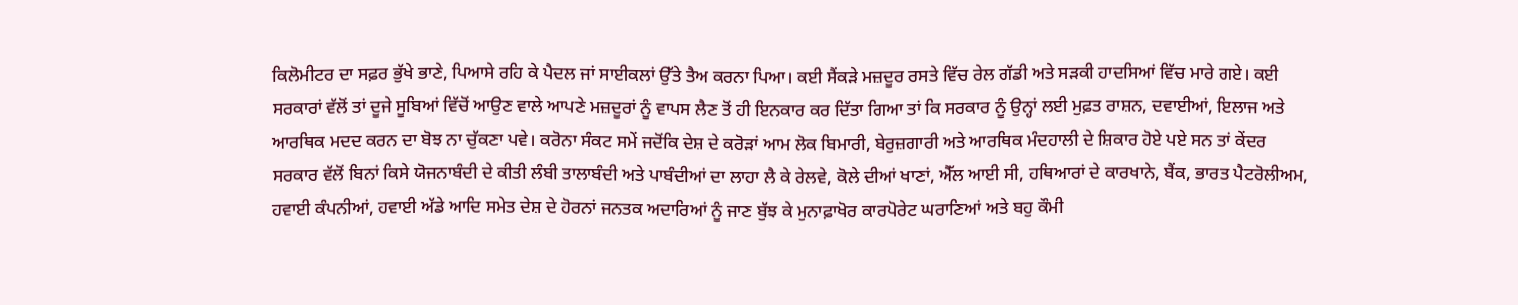ਕਿਲੋਮੀਟਰ ਦਾ ਸਫ਼ਰ ਭੁੱਖੇ ਭਾਣੇ, ਪਿਆਸੇ ਰਹਿ ਕੇ ਪੈਦਲ ਜਾਂ ਸਾਈਕਲਾਂ ਉੱਤੇ ਤੈਅ ਕਰਨਾ ਪਿਆ। ਕਈ ਸੈਂਕੜੇ ਮਜ਼ਦੂਰ ਰਸਤੇ ਵਿੱਚ ਰੇਲ ਗੱਡੀ ਅਤੇ ਸੜਕੀ ਹਾਦਸਿਆਂ ਵਿੱਚ ਮਾਰੇ ਗਏ। ਕਈ ਸਰਕਾਰਾਂ ਵੱਲੋਂ ਤਾਂ ਦੂਜੇ ਸੂਬਿਆਂ ਵਿੱਚੋਂ ਆਉਣ ਵਾਲੇ ਆਪਣੇ ਮਜ਼ਦੂਰਾਂ ਨੂੰ ਵਾਪਸ ਲੈਣ ਤੋਂ ਹੀ ਇਨਕਾਰ ਕਰ ਦਿੱਤਾ ਗਿਆ ਤਾਂ ਕਿ ਸਰਕਾਰ ਨੂੰ ਉਨ੍ਹਾਂ ਲਈ ਮੁਫ਼ਤ ਰਾਸ਼ਨ, ਦਵਾਈਆਂ, ਇਲਾਜ ਅਤੇ ਆਰਥਿਕ ਮਦਦ ਕਰਨ ਦਾ ਬੋਝ ਨਾ ਚੁੱਕਣਾ ਪਵੇ। ਕਰੋਨਾ ਸੰਕਟ ਸਮੇਂ ਜਦੋਂਕਿ ਦੇਸ਼ ਦੇ ਕਰੋੜਾਂ ਆਮ ਲੋਕ ਬਿਮਾਰੀ, ਬੇਰੁਜ਼ਗਾਰੀ ਅਤੇ ਆਰਥਿਕ ਮੰਦਹਾਲੀ ਦੇ ਸ਼ਿਕਾਰ ਹੋਏ ਪਏ ਸਨ ਤਾਂ ਕੇਂਦਰ ਸਰਕਾਰ ਵੱਲੋਂ ਬਿਨਾਂ ਕਿਸੇ ਯੋਜਨਾਬੰਦੀ ਦੇ ਕੀਤੀ ਲੰਬੀ ਤਾਲਾਬੰਦੀ ਅਤੇ ਪਾਬੰਦੀਆਂ ਦਾ ਲਾਹਾ ਲੈ ਕੇ ਰੇਲਵੇ, ਕੋਲੇ ਦੀਆਂ ਖਾਣਾਂ, ਐੱਲ ਆਈ ਸੀ, ਹਥਿਆਰਾਂ ਦੇ ਕਾਰਖਾਨੇ, ਬੈਂਕ, ਭਾਰਤ ਪੈਟਰੋਲੀਅਮ, ਹਵਾਈ ਕੰਪਨੀਆਂ, ਹਵਾਈ ਅੱਡੇ ਆਦਿ ਸਮੇਤ ਦੇਸ਼ ਦੇ ਹੋਰਨਾਂ ਜਨਤਕ ਅਦਾਰਿਆਂ ਨੂੰ ਜਾਣ ਬੁੱਝ ਕੇ ਮੁਨਾਫ਼ਾਖੋਰ ਕਾਰਪੋਰੇਟ ਘਰਾਣਿਆਂ ਅਤੇ ਬਹੁ ਕੌਮੀ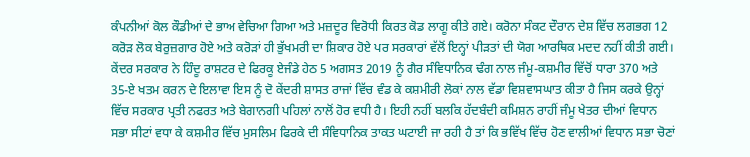ਕੰਪਨੀਆਂ ਕੋਲ ਕੌਡੀਆਂ ਦੇ ਭਾਅ ਵੇਚਿਆ ਗਿਆ ਅਤੇ ਮਜ਼ਦੂਰ ਵਿਰੋਧੀ ਕਿਰਤ ਕੋਡ ਲਾਗੂ ਕੀਤੇ ਗਏ। ਕਰੋਨਾ ਸੰਕਟ ਦੌਰਾਨ ਦੇਸ਼ ਵਿੱਚ ਲਗਭਗ 12 ਕਰੋੜ ਲੋਕ ਬੇਰੁਜ਼ਗਾਰ ਹੋਏ ਅਤੇ ਕਰੋੜਾਂ ਹੀ ਭੁੱਖਮਰੀ ਦਾ ਸ਼ਿਕਾਰ ਹੋਏ ਪਰ ਸਰਕਾਰਾਂ ਵੱਲੋਂ ਇਨ੍ਹਾਂ ਪੀੜਤਾਂ ਦੀ ਯੋਗ ਆਰਥਿਕ ਮਦਦ ਨਹੀਂ ਕੀਤੀ ਗਈ।
ਕੇਂਦਰ ਸਰਕਾਰ ਨੇ ਹਿੰਦੂ ਰਾਸ਼ਟਰ ਦੇ ਫਿਰਕੂ ਏਜੰਡੇ ਹੇਠ 5 ਅਗਸਤ 2019 ਨੂੰ ਗੈਰ ਸੰਵਿਧਾਨਿਕ ਢੰਗ ਨਾਲ ਜੰਮੂ-ਕਸ਼ਮੀਰ ਵਿੱਚੋਂ ਧਾਰਾ 370 ਅਤੇ 35-ਏ ਖਤਮ ਕਰਨ ਦੇ ਇਲਾਵਾ ਇਸ ਨੂੰ ਦੋ ਕੇਂਦਰੀ ਸ਼ਾਸਤ ਰਾਜਾਂ ਵਿੱਚ ਵੰਡ ਕੇ ਕਸ਼ਮੀਰੀ ਲੋਕਾਂ ਨਾਲ ਵੱਡਾ ਵਿਸ਼ਵਾਸਘਾਤ ਕੀਤਾ ਹੈ ਜਿਸ ਕਰਕੇ ਉਨ੍ਹਾਂ ਵਿੱਚ ਸਰਕਾਰ ਪ੍ਰਤੀ ਨਫਰਤ ਅਤੇ ਬੇਗਾਨਗੀ ਪਹਿਲਾਂ ਨਾਲੋਂ ਹੋਰ ਵਧੀ ਹੈ। ਇਹੀ ਨਹੀਂ ਬਲਕਿ ਹੱਦਬੰਦੀ ਕਮਿਸ਼ਨ ਰਾਹੀਂ ਜੰਮੂ ਖੇਤਰ ਦੀਆਂ ਵਿਧਾਨ ਸਭਾ ਸੀਟਾਂ ਵਧਾ ਕੇ ਕਸ਼ਮੀਰ ਵਿੱਚ ਮੁਸਲਿਮ ਫਿਰਕੇ ਦੀ ਸੰਵਿਧਾਨਿਕ ਤਾਕਤ ਘਟਾਈ ਜਾ ਰਹੀ ਹੈ ਤਾਂ ਕਿ ਭਵਿੱਖ ਵਿੱਚ ਹੋਣ ਵਾਲੀਆਂ ਵਿਧਾਨ ਸਭਾ ਚੋਣਾਂ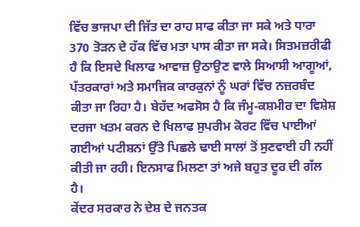ਵਿੱਚ ਭਾਜਪਾ ਦੀ ਜਿੱਤ ਦਾ ਰਾਹ ਸਾਫ ਕੀਤਾ ਜਾ ਸਕੇ ਅਤੇ ਧਾਰਾ 370 ਤੋੜਨ ਦੇ ਹੱਕ ਵਿੱਚ ਮਤਾ ਪਾਸ ਕੀਤਾ ਜਾ ਸਕੇ। ਸਿਤਮਜ਼ਰੀਫੀ ਹੈ ਕਿ ਇਸਦੇ ਖਿਲਾਫ ਆਵਾਜ਼ ਉਠਾਉਣ ਵਾਲੇ ਸਿਆਸੀ ਆਗੂਆਂ, ਪੱਤਰਕਾਰਾਂ ਅਤੇ ਸਮਾਜਿਕ ਕਾਰਕੁਨਾਂ ਨੂੰ ਘਰਾਂ ਵਿੱਚ ਨਜ਼ਰਬੰਦ ਕੀਤਾ ਜਾ ਰਿਹਾ ਹੈ। ਬੇਹੱਦ ਅਫਸੋਸ ਹੈ ਕਿ ਜੰਮੂ-ਕਸ਼ਮੀਰ ਦਾ ਵਿਸ਼ੇਸ਼ ਦਰਜਾ ਖਤਮ ਕਰਨ ਦੇ ਖਿਲਾਫ ਸੁਪਰੀਮ ਕੋਰਟ ਵਿੱਚ ਪਾਈਆਂ ਗਈਆਂ ਪਟੀਸ਼ਨਾਂ ਉੱਤੇ ਪਿਛਲੇ ਢਾਈ ਸਾਲਾਂ ਤੋਂ ਸੁਣਵਾਈ ਹੀ ਨਹੀਂ ਕੀਤੀ ਜਾ ਰਹੀ। ਇਨਸਾਫ ਮਿਲਣਾ ਤਾਂ ਅਜੇ ਬਹੁਤ ਦੂਰ ਦੀ ਗੱਲ ਹੈ।
ਕੇਂਦਰ ਸਰਕਾਰ ਨੇ ਦੇਸ਼ ਦੇ ਜਨਤਕ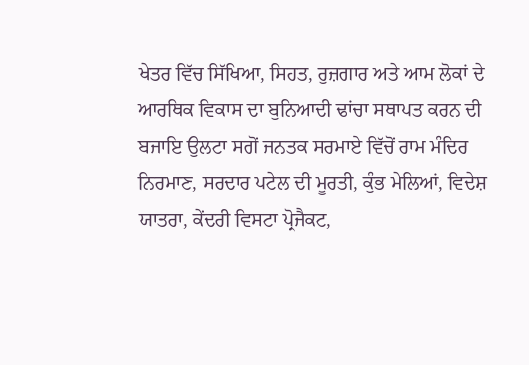ਖੇਤਰ ਵਿੱਚ ਸਿੱਖਿਆ, ਸਿਹਤ, ਰੁਜ਼ਗਾਰ ਅਤੇ ਆਮ ਲੋਕਾਂ ਦੇ ਆਰਥਿਕ ਵਿਕਾਸ ਦਾ ਬੁਨਿਆਦੀ ਢਾਂਚਾ ਸਥਾਪਤ ਕਰਨ ਦੀ ਬਜਾਇ ਉਲਟਾ ਸਗੋਂ ਜਨਤਕ ਸਰਮਾਏ ਵਿੱਚੋਂ ਰਾਮ ਮੰਦਿਰ ਨਿਰਮਾਣ, ਸਰਦਾਰ ਪਟੇਲ ਦੀ ਮੂਰਤੀ, ਕੁੰਭ ਮੇਲਿਆਂ, ਵਿਦੇਸ਼ ਯਾਤਰਾ, ਕੇਂਦਰੀ ਵਿਸਟਾ ਪ੍ਰੋਜੈਕਟ,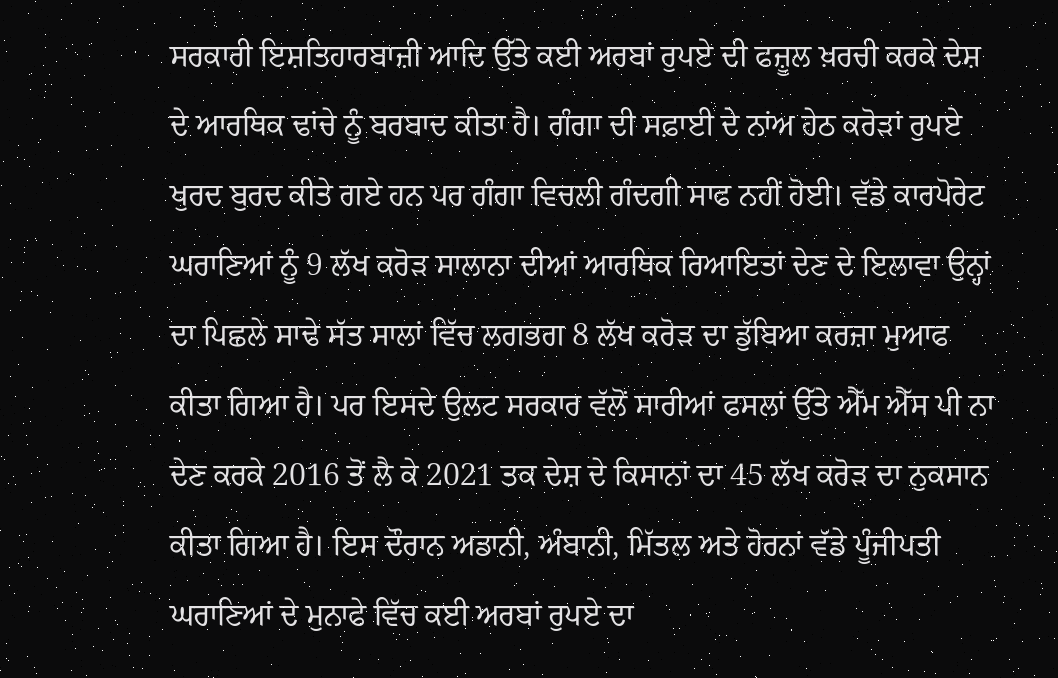ਸਰਕਾਰੀ ਇਸ਼ਤਿਹਾਰਬਾਜ਼ੀ ਆਦਿ ਉੱਤੇ ਕਈ ਅਰਬਾਂ ਰੁਪਏ ਦੀ ਫਜ਼ੂਲ ਖ਼ਰਚੀ ਕਰਕੇ ਦੇਸ਼ ਦੇ ਆਰਥਿਕ ਢਾਂਚੇ ਨੂੰ ਬਰਬਾਦ ਕੀਤਾ ਹੈ। ਗੰਗਾ ਦੀ ਸਫ਼ਾਈ ਦੇ ਨਾਂਅ ਹੇਠ ਕਰੋੜਾਂ ਰੁਪਏ ਖੁਰਦ ਬੁਰਦ ਕੀਤੇ ਗਏ ਹਨ ਪਰ ਗੰਗਾ ਵਿਚਲੀ ਗੰਦਗੀ ਸਾਫ ਨਹੀਂ ਹੋਈ। ਵੱਡੇ ਕਾਰਪੋਰੇਟ ਘਰਾਣਿਆਂ ਨੂੰ 9 ਲੱਖ ਕਰੋੜ ਸਾਲਾਨਾ ਦੀਆਂ ਆਰਥਿਕ ਰਿਆਇਤਾਂ ਦੇਣ ਦੇ ਇਲਾਵਾ ਉਨ੍ਹਾਂ ਦਾ ਪਿਛਲੇ ਸਾਢੇ ਸੱਤ ਸਾਲਾਂ ਵਿੱਚ ਲਗਭਗ 8 ਲੱਖ ਕਰੋੜ ਦਾ ਡੁੱਬਿਆ ਕਰਜ਼ਾ ਮੁਆਫ ਕੀਤਾ ਗਿਆ ਹੈ। ਪਰ ਇਸਦੇ ਉਲਟ ਸਰਕਾਰ ਵੱਲੋਂ ਸਾਰੀਆਂ ਫਸਲਾਂ ਉੱਤੇ ਐੱਮ ਐੱਸ ਪੀ ਨਾ ਦੇਣ ਕਰਕੇ 2016 ਤੋਂ ਲੈ ਕੇ 2021 ਤਕ ਦੇਸ਼ ਦੇ ਕਿਸਾਨਾਂ ਦਾ 45 ਲੱਖ ਕਰੋੜ ਦਾ ਨੁਕਸਾਨ ਕੀਤਾ ਗਿਆ ਹੈ। ਇਸ ਦੌਰਾਨ ਅਡਾਨੀ, ਅੰਬਾਨੀ, ਮਿੱਤਲ ਅਤੇ ਹੋਰਨਾਂ ਵੱਡੇ ਪੂੰਜੀਪਤੀ ਘਰਾਣਿਆਂ ਦੇ ਮੁਨਾਫੇ ਵਿੱਚ ਕਈ ਅਰਬਾਂ ਰੁਪਏ ਦਾ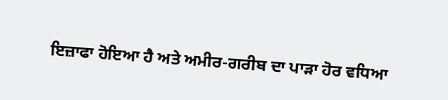ਇਜ਼ਾਫਾ ਹੋਇਆ ਹੈ ਅਤੇ ਅਮੀਰ-ਗਰੀਬ ਦਾ ਪਾੜਾ ਹੋਰ ਵਧਿਆ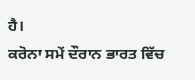ਹੈ।
ਕਰੋਨਾ ਸਮੇਂ ਦੌਰਾਨ ਭਾਰਤ ਵਿੱਚ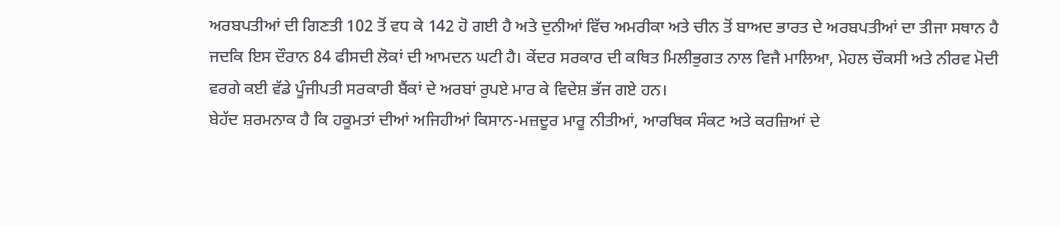ਅਰਬਪਤੀਆਂ ਦੀ ਗਿਣਤੀ 102 ਤੋਂ ਵਧ ਕੇ 142 ਹੋ ਗਈ ਹੈ ਅਤੇ ਦੁਨੀਆਂ ਵਿੱਚ ਅਮਰੀਕਾ ਅਤੇ ਚੀਨ ਤੋਂ ਬਾਅਦ ਭਾਰਤ ਦੇ ਅਰਬਪਤੀਆਂ ਦਾ ਤੀਜਾ ਸਥਾਨ ਹੈ ਜਦਕਿ ਇਸ ਦੌਰਾਨ 84 ਫੀਸਦੀ ਲੋਕਾਂ ਦੀ ਆਮਦਨ ਘਟੀ ਹੈ। ਕੇਂਦਰ ਸਰਕਾਰ ਦੀ ਕਥਿਤ ਮਿਲੀਭੁਗਤ ਨਾਲ ਵਿਜੈ ਮਾਲਿਆ, ਮੇਹਲ ਚੌਕਸੀ ਅਤੇ ਨੀਰਵ ਮੋਦੀ ਵਰਗੇ ਕਈ ਵੱਡੇ ਪੂੰਜੀਪਤੀ ਸਰਕਾਰੀ ਬੈਂਕਾਂ ਦੇ ਅਰਬਾਂ ਰੁਪਏ ਮਾਰ ਕੇ ਵਿਦੇਸ਼ ਭੱਜ ਗਏ ਹਨ।
ਬੇਹੱਦ ਸ਼ਰਮਨਾਕ ਹੈ ਕਿ ਹਕੂਮਤਾਂ ਦੀਆਂ ਅਜਿਹੀਆਂ ਕਿਸਾਨ-ਮਜ਼ਦੂਰ ਮਾਰੂ ਨੀਤੀਆਂ, ਆਰਥਿਕ ਸੰਕਟ ਅਤੇ ਕਰਜ਼ਿਆਂ ਦੇ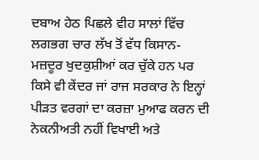ਦਬਾਅ ਹੇਠ ਪਿਛਲੇ ਵੀਹ ਸਾਲਾਂ ਵਿੱਚ ਲਗਭਗ ਚਾਰ ਲੱਖ ਤੋਂ ਵੱਧ ਕਿਸਾਨ-ਮਜ਼ਦੂਰ ਖੁਦਕੁਸ਼ੀਆਂ ਕਰ ਚੁੱਕੇ ਹਨ ਪਰ ਕਿਸੇ ਵੀ ਕੇਂਦਰ ਜਾਂ ਰਾਜ ਸਰਕਾਰ ਨੇ ਇਨ੍ਹਾਂ ਪੀੜਤ ਵਰਗਾਂ ਦਾ ਕਰਜ਼ਾ ਮੁਆਫ ਕਰਨ ਦੀ ਨੇਕਨੀਅਤੀ ਨਹੀਂ ਵਿਖਾਈ ਅਤੇ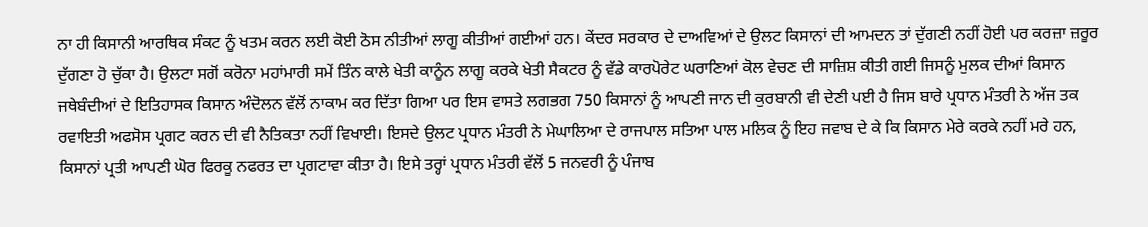ਨਾ ਹੀ ਕਿਸਾਨੀ ਆਰਥਿਕ ਸੰਕਟ ਨੂੰ ਖਤਮ ਕਰਨ ਲਈ ਕੋਈ ਠੋਸ ਨੀਤੀਆਂ ਲਾਗੂ ਕੀਤੀਆਂ ਗਈਆਂ ਹਨ। ਕੇਂਦਰ ਸਰਕਾਰ ਦੇ ਦਾਅਵਿਆਂ ਦੇ ਉਲਟ ਕਿਸਾਨਾਂ ਦੀ ਆਮਦਨ ਤਾਂ ਦੁੱਗਣੀ ਨਹੀਂ ਹੋਈ ਪਰ ਕਰਜ਼ਾ ਜ਼ਰੂਰ ਦੁੱਗਣਾ ਹੋ ਚੁੱਕਾ ਹੈ। ਉਲਟਾ ਸਗੋਂ ਕਰੋਨਾ ਮਹਾਂਮਾਰੀ ਸਮੇਂ ਤਿੰਨ ਕਾਲੇ ਖੇਤੀ ਕਾਨੂੰਨ ਲਾਗੂ ਕਰਕੇ ਖੇਤੀ ਸੈਕਟਰ ਨੂੰ ਵੱਡੇ ਕਾਰਪੋਰੇਟ ਘਰਾਣਿਆਂ ਕੋਲ ਵੇਚਣ ਦੀ ਸਾਜ਼ਿਸ਼ ਕੀਤੀ ਗਈ ਜਿਸਨੂੰ ਮੁਲਕ ਦੀਆਂ ਕਿਸਾਨ ਜਥੇਬੰਦੀਆਂ ਦੇ ਇਤਿਹਾਸਕ ਕਿਸਾਨ ਅੰਦੋਲਨ ਵੱਲੋਂ ਨਾਕਾਮ ਕਰ ਦਿੱਤਾ ਗਿਆ ਪਰ ਇਸ ਵਾਸਤੇ ਲਗਭਗ 750 ਕਿਸਾਨਾਂ ਨੂੰ ਆਪਣੀ ਜਾਨ ਦੀ ਕੁਰਬਾਨੀ ਵੀ ਦੇਣੀ ਪਈ ਹੈ ਜਿਸ ਬਾਰੇ ਪ੍ਰਧਾਨ ਮੰਤਰੀ ਨੇ ਅੱਜ ਤਕ ਰਵਾਇਤੀ ਅਫਸੋਸ ਪ੍ਰਗਟ ਕਰਨ ਦੀ ਵੀ ਨੈਤਿਕਤਾ ਨਹੀਂ ਵਿਖਾਈ। ਇਸਦੇ ਉਲਟ ਪ੍ਰਧਾਨ ਮੰਤਰੀ ਨੇ ਮੇਘਾਲਿਆ ਦੇ ਰਾਜਪਾਲ ਸਤਿਆ ਪਾਲ ਮਲਿਕ ਨੂੰ ਇਹ ਜਵਾਬ ਦੇ ਕੇ ਕਿ ਕਿਸਾਨ ਮੇਰੇ ਕਰਕੇ ਨਹੀਂ ਮਰੇ ਹਨ, ਕਿਸਾਨਾਂ ਪ੍ਰਤੀ ਆਪਣੀ ਘੋਰ ਫਿਰਕੂ ਨਫਰਤ ਦਾ ਪ੍ਰਗਟਾਵਾ ਕੀਤਾ ਹੈ। ਇਸੇ ਤਰ੍ਹਾਂ ਪ੍ਰਧਾਨ ਮੰਤਰੀ ਵੱਲੋਂ 5 ਜਨਵਰੀ ਨੂੰ ਪੰਜਾਬ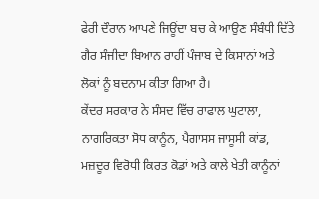ਫੇਰੀ ਦੌਰਾਨ ਆਪਣੇ ਜਿਊਂਦਾ ਬਚ ਕੇ ਆਉਣ ਸੰਬੰਧੀ ਦਿੱਤੇ ਗੈਰ ਸੰਜੀਦਾ ਬਿਆਨ ਰਾਹੀਂ ਪੰਜਾਬ ਦੇ ਕਿਸਾਨਾਂ ਅਤੇ ਲੋਕਾਂ ਨੂੰ ਬਦਨਾਮ ਕੀਤਾ ਗਿਆ ਹੈ।
ਕੇਂਦਰ ਸਰਕਾਰ ਨੇ ਸੰਸਦ ਵਿੱਚ ਰਾਫਾਲ ਘੁਟਾਲਾ, ਨਾਗਰਿਕਤਾ ਸੋਧ ਕਾਨੂੰਨ, ਪੈਗਾਸਸ ਜਾਸੂਸੀ ਕਾਂਡ, ਮਜ਼ਦੂਰ ਵਿਰੋਧੀ ਕਿਰਤ ਕੋਡਾਂ ਅਤੇ ਕਾਲੇ ਖੇਤੀ ਕਾਨੂੰਨਾਂ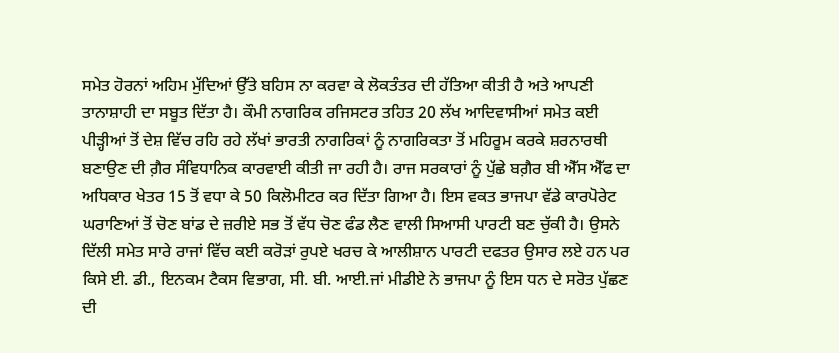ਸਮੇਤ ਹੋਰਨਾਂ ਅਹਿਮ ਮੁੱਦਿਆਂ ਉੱਤੇ ਬਹਿਸ ਨਾ ਕਰਵਾ ਕੇ ਲੋਕਤੰਤਰ ਦੀ ਹੱਤਿਆ ਕੀਤੀ ਹੈ ਅਤੇ ਆਪਣੀ ਤਾਨਾਸ਼ਾਹੀ ਦਾ ਸਬੂਤ ਦਿੱਤਾ ਹੈ। ਕੌਮੀ ਨਾਗਰਿਕ ਰਜਿਸਟਰ ਤਹਿਤ 20 ਲੱਖ ਆਦਿਵਾਸੀਆਂ ਸਮੇਤ ਕਈ ਪੀੜ੍ਹੀਆਂ ਤੋਂ ਦੇਸ਼ ਵਿੱਚ ਰਹਿ ਰਹੇ ਲੱਖਾਂ ਭਾਰਤੀ ਨਾਗਰਿਕਾਂ ਨੂੰ ਨਾਗਰਿਕਤਾ ਤੋਂ ਮਹਿਰੂਮ ਕਰਕੇ ਸ਼ਰਨਾਰਥੀ ਬਣਾਉਣ ਦੀ ਗ਼ੈਰ ਸੰਵਿਧਾਨਿਕ ਕਾਰਵਾਈ ਕੀਤੀ ਜਾ ਰਹੀ ਹੈ। ਰਾਜ ਸਰਕਾਰਾਂ ਨੂੰ ਪੁੱਛੇ ਬਗ਼ੈਰ ਬੀ ਐੱਸ ਐੱਫ ਦਾ ਅਧਿਕਾਰ ਖੇਤਰ 15 ਤੋਂ ਵਧਾ ਕੇ 50 ਕਿਲੋਮੀਟਰ ਕਰ ਦਿੱਤਾ ਗਿਆ ਹੈ। ਇਸ ਵਕਤ ਭਾਜਪਾ ਵੱਡੇ ਕਾਰਪੋਰੇਟ ਘਰਾਣਿਆਂ ਤੋਂ ਚੋਣ ਬਾਂਡ ਦੇ ਜ਼ਰੀਏ ਸਭ ਤੋਂ ਵੱਧ ਚੋਣ ਫੰਡ ਲੈਣ ਵਾਲੀ ਸਿਆਸੀ ਪਾਰਟੀ ਬਣ ਚੁੱਕੀ ਹੈ। ਉਸਨੇ ਦਿੱਲੀ ਸਮੇਤ ਸਾਰੇ ਰਾਜਾਂ ਵਿੱਚ ਕਈ ਕਰੋੜਾਂ ਰੁਪਏ ਖਰਚ ਕੇ ਆਲੀਸ਼ਾਨ ਪਾਰਟੀ ਦਫਤਰ ਉਸਾਰ ਲਏ ਹਨ ਪਰ ਕਿਸੇ ਈ. ਡੀ., ਇਨਕਮ ਟੈਕਸ ਵਿਭਾਗ, ਸੀ. ਬੀ. ਆਈ.ਜਾਂ ਮੀਡੀਏ ਨੇ ਭਾਜਪਾ ਨੂੰ ਇਸ ਧਨ ਦੇ ਸਰੋਤ ਪੁੱਛਣ ਦੀ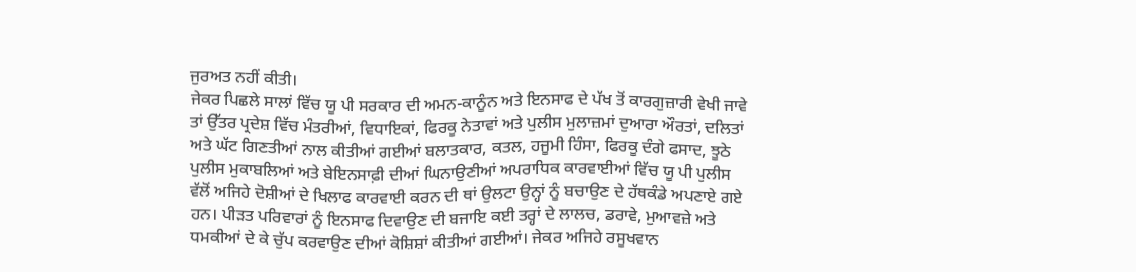ਜੁਰਅਤ ਨਹੀਂ ਕੀਤੀ।
ਜੇਕਰ ਪਿਛਲੇ ਸਾਲਾਂ ਵਿੱਚ ਯੂ ਪੀ ਸਰਕਾਰ ਦੀ ਅਮਨ-ਕਾਨੂੰਨ ਅਤੇ ਇਨਸਾਫ ਦੇ ਪੱਖ ਤੋਂ ਕਾਰਗੁਜ਼ਾਰੀ ਵੇਖੀ ਜਾਵੇ ਤਾਂ ਉੱਤਰ ਪ੍ਰਦੇਸ਼ ਵਿੱਚ ਮੰਤਰੀਆਂ, ਵਿਧਾਇਕਾਂ, ਫਿਰਕੂ ਨੇਤਾਵਾਂ ਅਤੇ ਪੁਲੀਸ ਮੁਲਾਜ਼ਮਾਂ ਦੁਆਰਾ ਔਰਤਾਂ, ਦਲਿਤਾਂ ਅਤੇ ਘੱਟ ਗਿਣਤੀਆਂ ਨਾਲ ਕੀਤੀਆਂ ਗਈਆਂ ਬਲਾਤਕਾਰ, ਕਤਲ, ਹਜੂਮੀ ਹਿੰਸਾ, ਫਿਰਕੂ ਦੰਗੇ ਫਸਾਦ, ਝੂਠੇ ਪੁਲੀਸ ਮੁਕਾਬਲਿਆਂ ਅਤੇ ਬੇਇਨਸਾਫ਼ੀ ਦੀਆਂ ਘਿਨਾਉਣੀਆਂ ਅਪਰਾਧਿਕ ਕਾਰਵਾਈਆਂ ਵਿੱਚ ਯੂ ਪੀ ਪੁਲੀਸ ਵੱਲੋਂ ਅਜਿਹੇ ਦੋਸ਼ੀਆਂ ਦੇ ਖਿਲਾਫ ਕਾਰਵਾਈ ਕਰਨ ਦੀ ਥਾਂ ਉਲਟਾ ਉਨ੍ਹਾਂ ਨੂੰ ਬਚਾਉਣ ਦੇ ਹੱਥਕੰਡੇ ਅਪਣਾਏ ਗਏ ਹਨ। ਪੀੜਤ ਪਰਿਵਾਰਾਂ ਨੂੰ ਇਨਸਾਫ ਦਿਵਾਉਣ ਦੀ ਬਜਾਇ ਕਈ ਤਰ੍ਹਾਂ ਦੇ ਲਾਲਚ, ਡਰਾਵੇ, ਮੁਆਵਜ਼ੇ ਅਤੇ ਧਮਕੀਆਂ ਦੇ ਕੇ ਚੁੱਪ ਕਰਵਾਉਣ ਦੀਆਂ ਕੋਸ਼ਿਸ਼ਾਂ ਕੀਤੀਆਂ ਗਈਆਂ। ਜੇਕਰ ਅਜਿਹੇ ਰਸੂਖਵਾਨ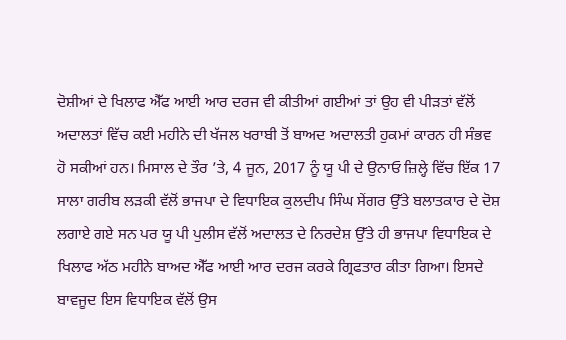ਦੋਸ਼ੀਆਂ ਦੇ ਖਿਲਾਫ ਐੱਫ ਆਈ ਆਰ ਦਰਜ ਵੀ ਕੀਤੀਆਂ ਗਈਆਂ ਤਾਂ ਉਹ ਵੀ ਪੀੜਤਾਂ ਵੱਲੋਂ ਅਦਾਲਤਾਂ ਵਿੱਚ ਕਈ ਮਹੀਨੇ ਦੀ ਖੱਜਲ ਖਰਾਬੀ ਤੋਂ ਬਾਅਦ ਅਦਾਲਤੀ ਹੁਕਮਾਂ ਕਾਰਨ ਹੀ ਸੰਭਵ ਹੋ ਸਕੀਆਂ ਹਨ। ਮਿਸਾਲ ਦੇ ਤੌਰ ’ਤੇ, 4 ਜੂਨ, 2017 ਨੂੰ ਯੂ ਪੀ ਦੇ ਉਨਾਓ ਜ਼ਿਲ੍ਹੇ ਵਿੱਚ ਇੱਕ 17 ਸਾਲਾ ਗਰੀਬ ਲੜਕੀ ਵੱਲੋਂ ਭਾਜਪਾ ਦੇ ਵਿਧਾਇਕ ਕੁਲਦੀਪ ਸਿੰਘ ਸੇਂਗਰ ਉੱਤੇ ਬਲਾਤਕਾਰ ਦੇ ਦੋਸ਼ ਲਗਾਏ ਗਏ ਸਨ ਪਰ ਯੂ ਪੀ ਪੁਲੀਸ ਵੱਲੋਂ ਅਦਾਲਤ ਦੇ ਨਿਰਦੇਸ਼ ਉੱਤੇ ਹੀ ਭਾਜਪਾ ਵਿਧਾਇਕ ਦੇ ਖਿਲਾਫ ਅੱਠ ਮਹੀਨੇ ਬਾਅਦ ਐੱਫ ਆਈ ਆਰ ਦਰਜ ਕਰਕੇ ਗ੍ਰਿਫਤਾਰ ਕੀਤਾ ਗਿਆ। ਇਸਦੇ ਬਾਵਜੂਦ ਇਸ ਵਿਧਾਇਕ ਵੱਲੋਂ ਉਸ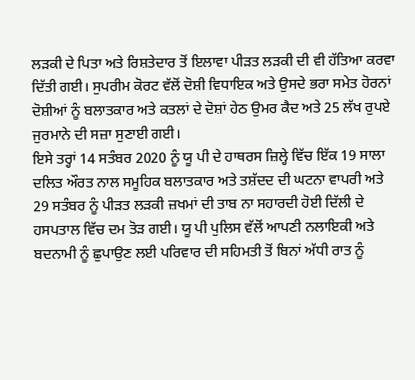ਲੜਕੀ ਦੇ ਪਿਤਾ ਅਤੇ ਰਿਸ਼ਤੇਦਾਰ ਤੋਂ ਇਲਾਵਾ ਪੀੜਤ ਲੜਕੀ ਦੀ ਵੀ ਹੱਤਿਆ ਕਰਵਾ ਦਿੱਤੀ ਗਈ। ਸੁਪਰੀਮ ਕੋਰਟ ਵੱਲੋਂ ਦੋਸ਼ੀ ਵਿਧਾਇਕ ਅਤੇ ਉਸਦੇ ਭਰਾ ਸਮੇਤ ਹੋਰਨਾਂ ਦੋਸ਼ੀਆਂ ਨੂੰ ਬਲਾਤਕਾਰ ਅਤੇ ਕਤਲਾਂ ਦੇ ਦੋਸ਼ਾਂ ਹੇਠ ਉਮਰ ਕੈਦ ਅਤੇ 25 ਲੱਖ ਰੁਪਏ ਜੁਰਮਾਨੇ ਦੀ ਸਜ਼ਾ ਸੁਣਾਈ ਗਈ।
ਇਸੇ ਤਰ੍ਹਾਂ 14 ਸਤੰਬਰ 2020 ਨੂੰ ਯੂ ਪੀ ਦੇ ਹਾਥਰਸ ਜ਼ਿਲ੍ਹੇ ਵਿੱਚ ਇੱਕ 19 ਸਾਲਾ ਦਲਿਤ ਔਰਤ ਨਾਲ ਸਮੂਹਿਕ ਬਲਾਤਕਾਰ ਅਤੇ ਤਸ਼ੱਦਦ ਦੀ ਘਟਨਾ ਵਾਪਰੀ ਅਤੇ 29 ਸਤੰਬਰ ਨੂੰ ਪੀੜਤ ਲੜਕੀ ਜ਼ਖਮਾਂ ਦੀ ਤਾਬ ਨਾ ਸਹਾਰਦੀ ਹੋਈ ਦਿੱਲੀ ਦੇ ਹਸਪਤਾਲ ਵਿੱਚ ਦਮ ਤੋੜ ਗਈ। ਯੂ ਪੀ ਪੁਲਿਸ ਵੱਲੋਂ ਆਪਣੀ ਨਲਾਇਕੀ ਅਤੇ ਬਦਨਾਮੀ ਨੂੰ ਛੁਪਾਉਣ ਲਈ ਪਰਿਵਾਰ ਦੀ ਸਹਿਮਤੀ ਤੋਂ ਬਿਨਾਂ ਅੱਧੀ ਰਾਤ ਨੂੰ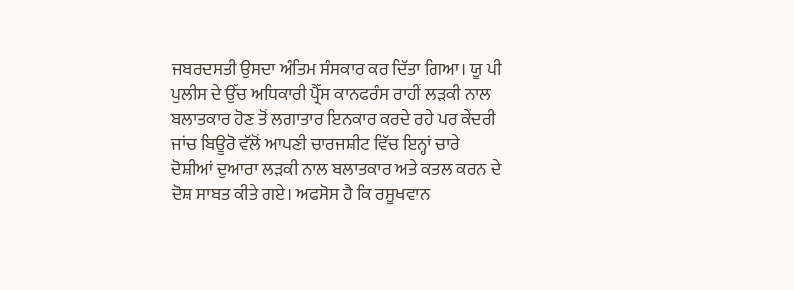ਜਬਰਦਸਤੀ ਉਸਦਾ ਅੰਤਿਮ ਸੰਸਕਾਰ ਕਰ ਦਿੱਤਾ ਗਿਆ। ਯੂ ਪੀ ਪੁਲੀਸ ਦੇ ਉੱਚ ਅਧਿਕਾਰੀ ਪ੍ਰੈੱਸ ਕਾਨਫਰੰਸ ਰਾਹੀਂ ਲੜਕੀ ਨਾਲ ਬਲਾਤਕਾਰ ਹੋਣ ਤੋਂ ਲਗਾਤਾਰ ਇਨਕਾਰ ਕਰਦੇ ਰਹੇ ਪਰ ਕੇਂਦਰੀ ਜਾਂਚ ਬਿਊਰੋ ਵੱਲੋਂ ਆਪਣੀ ਚਾਰਜਸ਼ੀਟ ਵਿੱਚ ਇਨ੍ਹਾਂ ਚਾਰੇ ਦੋਸ਼ੀਆਂ ਦੁਆਰਾ ਲੜਕੀ ਨਾਲ ਬਲਾਤਕਾਰ ਅਤੇ ਕਤਲ ਕਰਨ ਦੇ ਦੋਸ਼ ਸਾਬਤ ਕੀਤੇ ਗਏ। ਅਫਸੋਸ ਹੈ ਕਿ ਰਸੂਖਵਾਨ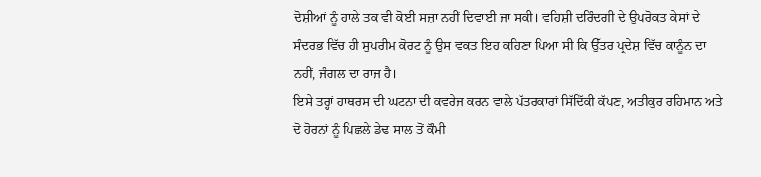ਦੋਸ਼ੀਆਂ ਨੂੰ ਹਾਲੇ ਤਕ ਵੀ ਕੋਈ ਸਜ਼ਾ ਨਹੀਂ ਦਿਵਾਈ ਜਾ ਸਕੀ। ਵਹਿਸ਼ੀ ਦਰਿੰਦਗੀ ਦੇ ਉਪਰੋਕਤ ਕੇਸਾਂ ਦੇ ਸੰਦਰਭ ਵਿੱਚ ਹੀ ਸੁਪਰੀਮ ਕੋਰਟ ਨੂੰ ਉਸ ਵਕਤ ਇਹ ਕਹਿਣਾ ਪਿਆ ਸੀ ਕਿ ਉੱਤਰ ਪ੍ਰਦੇਸ਼ ਵਿੱਚ ਕਾਨੂੰਨ ਦਾ ਨਹੀਂ, ਜੰਗਲ ਦਾ ਰਾਜ ਹੈ।
ਇਸੇ ਤਰ੍ਹਾਂ ਹਾਥਰਸ ਦੀ ਘਟਨਾ ਦੀ ਕਵਰੇਜ ਕਰਨ ਵਾਲੇ ਪੱਤਰਕਾਰਾਂ ਸਿੱਦਿੱਕੀ ਕੱਪਣ, ਅਤੀਕੁਰ ਰਹਿਮਾਨ ਅਤੇ ਦੋ ਹੋਰਨਾਂ ਨੂੰ ਪਿਛਲੇ ਡੇਢ ਸਾਲ ਤੋਂ ਕੌਮੀ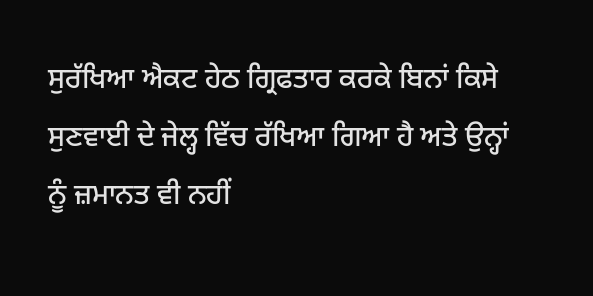ਸੁਰੱਖਿਆ ਐਕਟ ਹੇਠ ਗ੍ਰਿਫਤਾਰ ਕਰਕੇ ਬਿਨਾਂ ਕਿਸੇ ਸੁਣਵਾਈ ਦੇ ਜੇਲ੍ਹ ਵਿੱਚ ਰੱਖਿਆ ਗਿਆ ਹੈ ਅਤੇ ਉਨ੍ਹਾਂ ਨੂੰ ਜ਼ਮਾਨਤ ਵੀ ਨਹੀਂ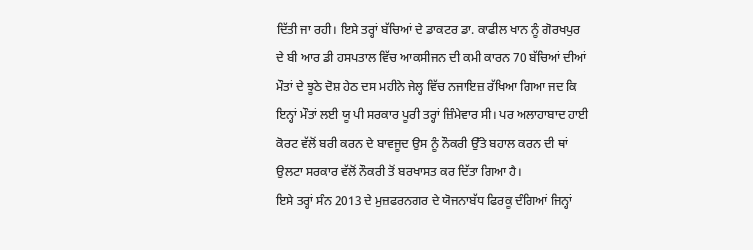ਦਿੱਤੀ ਜਾ ਰਹੀ। ਇਸੇ ਤਰ੍ਹਾਂ ਬੱਚਿਆਂ ਦੇ ਡਾਕਟਰ ਡਾ. ਕਾਫੀਲ ਖਾਨ ਨੂੰ ਗੋਰਖਪੁਰ ਦੇ ਬੀ ਆਰ ਡੀ ਹਸਪਤਾਲ ਵਿੱਚ ਆਕਸੀਜਨ ਦੀ ਕਮੀ ਕਾਰਨ 70 ਬੱਚਿਆਂ ਦੀਆਂ ਮੌਤਾਂ ਦੇ ਝੂਠੇ ਦੋਸ਼ ਹੇਠ ਦਸ ਮਹੀਨੇ ਜੇਲ੍ਹ ਵਿੱਚ ਨਜਾਇਜ਼ ਰੱਖਿਆ ਗਿਆ ਜਦ ਕਿ ਇਨ੍ਹਾਂ ਮੌਤਾਂ ਲਈ ਯੂ ਪੀ ਸਰਕਾਰ ਪੂਰੀ ਤਰ੍ਹਾਂ ਜ਼ਿੰਮੇਵਾਰ ਸੀ। ਪਰ ਅਲਾਹਾਬਾਦ ਹਾਈ ਕੋਰਟ ਵੱਲੋਂ ਬਰੀ ਕਰਨ ਦੇ ਬਾਵਜੂਦ ਉਸ ਨੂੰ ਨੌਕਰੀ ਉੱਤੇ ਬਹਾਲ ਕਰਨ ਦੀ ਥਾਂ ਉਲਟਾ ਸਰਕਾਰ ਵੱਲੋਂ ਨੌਕਰੀ ਤੋਂ ਬਰਖਾਸਤ ਕਰ ਦਿੱਤਾ ਗਿਆ ਹੈ।
ਇਸੇ ਤਰ੍ਹਾਂ ਸੰਨ 2013 ਦੇ ਮੁਜ਼ਫਰਨਗਰ ਦੇ ਯੋਜਨਾਬੱਧ ਫਿਰਕੂ ਦੰਗਿਆਂ ਜਿਨ੍ਹਾਂ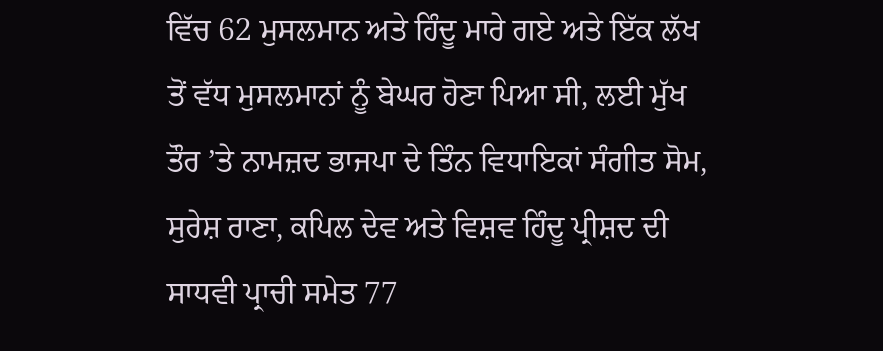ਵਿੱਚ 62 ਮੁਸਲਮਾਨ ਅਤੇ ਹਿੰਦੂ ਮਾਰੇ ਗਏ ਅਤੇ ਇੱਕ ਲੱਖ ਤੋਂ ਵੱਧ ਮੁਸਲਮਾਨਾਂ ਨੂੰ ਬੇਘਰ ਹੋਣਾ ਪਿਆ ਸੀ, ਲਈ ਮੁੱਖ ਤੌਰ ’ਤੇ ਨਾਮਜ਼ਦ ਭਾਜਪਾ ਦੇ ਤਿੰਨ ਵਿਧਾਇਕਾਂ ਸੰਗੀਤ ਸੋਮ, ਸੁਰੇਸ਼ ਰਾਣਾ, ਕਪਿਲ ਦੇਵ ਅਤੇ ਵਿਸ਼ਵ ਹਿੰਦੂ ਪ੍ਰੀਸ਼ਦ ਦੀ ਸਾਧਵੀ ਪ੍ਰਾਚੀ ਸਮੇਤ 77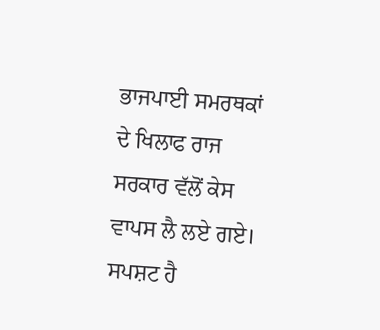ਭਾਜਪਾਈ ਸਮਰਥਕਾਂ ਦੇ ਖਿਲਾਫ ਰਾਜ ਸਰਕਾਰ ਵੱਲੋਂ ਕੇਸ ਵਾਪਸ ਲੈ ਲਏ ਗਏ। ਸਪਸ਼ਟ ਹੈ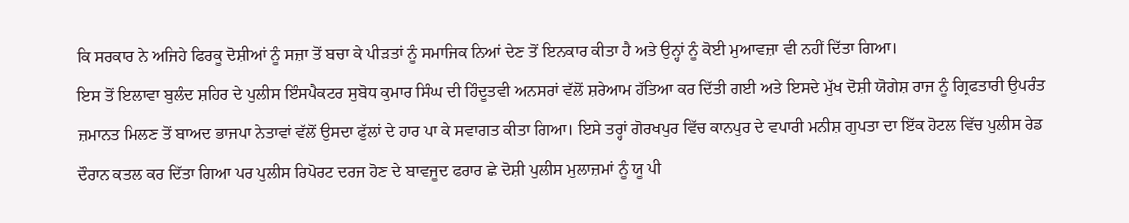ਕਿ ਸਰਕਾਰ ਨੇ ਅਜਿਹੇ ਫਿਰਕੂ ਦੋਸ਼ੀਆਂ ਨੂੰ ਸਜ਼ਾ ਤੋਂ ਬਚਾ ਕੇ ਪੀੜਤਾਂ ਨੂੰ ਸਮਾਜਿਕ ਨਿਆਂ ਦੇਣ ਤੋਂ ਇਨਕਾਰ ਕੀਤਾ ਹੈ ਅਤੇ ਉਨ੍ਹਾਂ ਨੂੰ ਕੋਈ ਮੁਆਵਜ਼ਾ ਵੀ ਨਹੀਂ ਦਿੱਤਾ ਗਿਆ।
ਇਸ ਤੋਂ ਇਲਾਵਾ ਬੁਲੰਦ ਸ਼ਹਿਰ ਦੇ ਪੁਲੀਸ ਇੰਸਪੈਕਟਰ ਸੁਬੋਧ ਕੁਮਾਰ ਸਿੰਘ ਦੀ ਹਿੰਦੂਤਵੀ ਅਨਸਰਾਂ ਵੱਲੋਂ ਸ਼ਰੇਆਮ ਹੱਤਿਆ ਕਰ ਦਿੱਤੀ ਗਈ ਅਤੇ ਇਸਦੇ ਮੁੱਖ ਦੋਸ਼ੀ ਯੋਗੇਸ਼ ਰਾਜ ਨੂੰ ਗ੍ਰਿਫਤਾਰੀ ਉਪਰੰਤ ਜ਼ਮਾਨਤ ਮਿਲਣ ਤੋਂ ਬਾਅਦ ਭਾਜਪਾ ਨੇਤਾਵਾਂ ਵੱਲੋਂ ਉਸਦਾ ਫੁੱਲਾਂ ਦੇ ਹਾਰ ਪਾ ਕੇ ਸਵਾਗਤ ਕੀਤਾ ਗਿਆ। ਇਸੇ ਤਰ੍ਹਾਂ ਗੋਰਖਪੁਰ ਵਿੱਚ ਕਾਨਪੁਰ ਦੇ ਵਪਾਰੀ ਮਨੀਸ਼ ਗੁਪਤਾ ਦਾ ਇੱਕ ਹੋਟਲ ਵਿੱਚ ਪੁਲੀਸ ਰੇਡ ਦੌਰਾਨ ਕਤਲ ਕਰ ਦਿੱਤਾ ਗਿਆ ਪਰ ਪੁਲੀਸ ਰਿਪੋਰਟ ਦਰਜ ਹੋਣ ਦੇ ਬਾਵਜੂਦ ਫਰਾਰ ਛੇ ਦੋਸ਼ੀ ਪੁਲੀਸ ਮੁਲਾਜ਼ਮਾਂ ਨੂੰ ਯੂ ਪੀ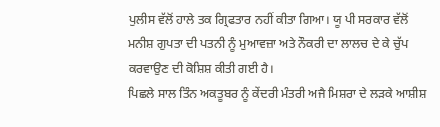ਪੁਲੀਸ ਵੱਲੋਂ ਹਾਲੇ ਤਕ ਗ੍ਰਿਫਤਾਰ ਨਹੀਂ ਕੀਤਾ ਗਿਆ। ਯੂ ਪੀ ਸਰਕਾਰ ਵੱਲੋਂ ਮਨੀਸ਼ ਗੁਪਤਾ ਦੀ ਪਤਨੀ ਨੂੰ ਮੁਆਵਜ਼ਾ ਅਤੇ ਨੌਕਰੀ ਦਾ ਲਾਲਚ ਦੇ ਕੇ ਚੁੱਪ ਕਰਵਾਉਣ ਦੀ ਕੋਸ਼ਿਸ਼ ਕੀਤੀ ਗਈ ਹੈ।
ਪਿਛਲੇ ਸਾਲ ਤਿੰਨ ਅਕਤੂਬਰ ਨੂੰ ਕੇਂਦਰੀ ਮੰਤਰੀ ਅਜੈ ਮਿਸ਼ਰਾ ਦੇ ਲੜਕੇ ਆਸ਼ੀਸ਼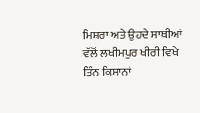ਮਿਸ਼ਰਾ ਅਤੇ ਉਹਦੇ ਸਾਥੀਆਂ ਵੱਲੋਂ ਲਖੀਮਪੁਰ ਖੀਰੀ ਵਿਖੇ ਤਿੰਨ ਕਿਸਾਨਾਂ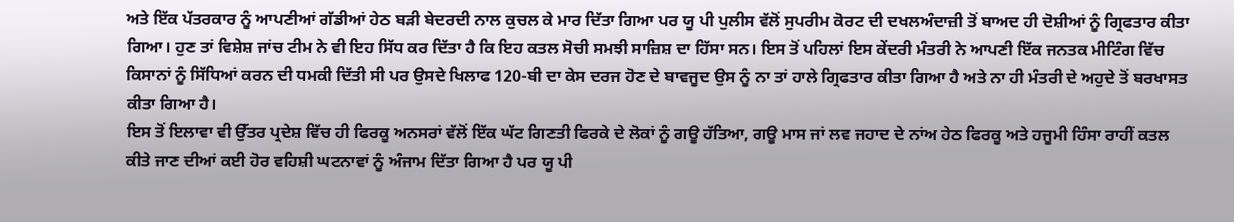ਅਤੇ ਇੱਕ ਪੱਤਰਕਾਰ ਨੂੰ ਆਪਣੀਆਂ ਗੱਡੀਆਂ ਹੇਠ ਬੜੀ ਬੇਦਰਦੀ ਨਾਲ ਕੁਚਲ ਕੇ ਮਾਰ ਦਿੱਤਾ ਗਿਆ ਪਰ ਯੂ ਪੀ ਪੁਲੀਸ ਵੱਲੋਂ ਸੁਪਰੀਮ ਕੋਰਟ ਦੀ ਦਖਲਅੰਦਾਜ਼ੀ ਤੋਂ ਬਾਅਦ ਹੀ ਦੋਸ਼ੀਆਂ ਨੂੰ ਗ੍ਰਿਫਤਾਰ ਕੀਤਾ ਗਿਆ। ਹੁਣ ਤਾਂ ਵਿਸ਼ੇਸ਼ ਜਾਂਚ ਟੀਮ ਨੇ ਵੀ ਇਹ ਸਿੱਧ ਕਰ ਦਿੱਤਾ ਹੈ ਕਿ ਇਹ ਕਤਲ ਸੋਚੀ ਸਮਝੀ ਸਾਜ਼ਿਸ਼ ਦਾ ਹਿੱਸਾ ਸਨ। ਇਸ ਤੋਂ ਪਹਿਲਾਂ ਇਸ ਕੇਂਦਰੀ ਮੰਤਰੀ ਨੇ ਆਪਣੀ ਇੱਕ ਜਨਤਕ ਮੀਟਿੰਗ ਵਿੱਚ ਕਿਸਾਨਾਂ ਨੂੰ ਸਿੱਧਿਆਂ ਕਰਨ ਦੀ ਧਮਕੀ ਦਿੱਤੀ ਸੀ ਪਰ ਉਸਦੇ ਖਿਲਾਫ 120-ਬੀ ਦਾ ਕੇਸ ਦਰਜ ਹੋਣ ਦੇ ਬਾਵਜੂਦ ਉਸ ਨੂੰ ਨਾ ਤਾਂ ਹਾਲੇ ਗ੍ਰਿਫਤਾਰ ਕੀਤਾ ਗਿਆ ਹੈ ਅਤੇ ਨਾ ਹੀ ਮੰਤਰੀ ਦੇ ਅਹੁਦੇ ਤੋਂ ਬਰਖਾਸਤ ਕੀਤਾ ਗਿਆ ਹੈ।
ਇਸ ਤੋਂ ਇਲਾਵਾ ਵੀ ਉੱਤਰ ਪ੍ਰਦੇਸ਼ ਵਿੱਚ ਹੀ ਫਿਰਕੂ ਅਨਸਰਾਂ ਵੱਲੋਂ ਇੱਕ ਘੱਟ ਗਿਣਤੀ ਫਿਰਕੇ ਦੇ ਲੋਕਾਂ ਨੂੰ ਗਊ ਹੱਤਿਆ, ਗਊ ਮਾਸ ਜਾਂ ਲਵ ਜਹਾਦ ਦੇ ਨਾਂਅ ਹੇਠ ਫਿਰਕੂ ਅਤੇ ਹਜੂਮੀ ਹਿੰਸਾ ਰਾਹੀਂ ਕਤਲ ਕੀਤੇ ਜਾਣ ਦੀਆਂ ਕਈ ਹੋਰ ਵਹਿਸ਼ੀ ਘਟਨਾਵਾਂ ਨੂੰ ਅੰਜਾਮ ਦਿੱਤਾ ਗਿਆ ਹੈ ਪਰ ਯੂ ਪੀ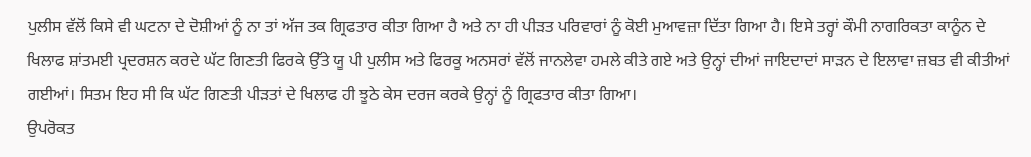ਪੁਲੀਸ ਵੱਲੋਂ ਕਿਸੇ ਵੀ ਘਟਨਾ ਦੇ ਦੋਸ਼ੀਆਂ ਨੂੰ ਨਾ ਤਾਂ ਅੱਜ ਤਕ ਗ੍ਰਿਫਤਾਰ ਕੀਤਾ ਗਿਆ ਹੈ ਅਤੇ ਨਾ ਹੀ ਪੀੜਤ ਪਰਿਵਾਰਾਂ ਨੂੰ ਕੋਈ ਮੁਆਵਜ਼ਾ ਦਿੱਤਾ ਗਿਆ ਹੈ। ਇਸੇ ਤਰ੍ਹਾਂ ਕੌਮੀ ਨਾਗਰਿਕਤਾ ਕਾਨੂੰਨ ਦੇ ਖਿਲਾਫ ਸ਼ਾਂਤਮਈ ਪ੍ਰਦਰਸ਼ਨ ਕਰਦੇ ਘੱਟ ਗਿਣਤੀ ਫਿਰਕੇ ਉੱਤੇ ਯੂ ਪੀ ਪੁਲੀਸ ਅਤੇ ਫਿਰਕੂ ਅਨਸਰਾਂ ਵੱਲੋਂ ਜਾਨਲੇਵਾ ਹਮਲੇ ਕੀਤੇ ਗਏ ਅਤੇ ਉਨ੍ਹਾਂ ਦੀਆਂ ਜਾਇਦਾਦਾਂ ਸਾੜਨ ਦੇ ਇਲਾਵਾ ਜ਼ਬਤ ਵੀ ਕੀਤੀਆਂ ਗਈਆਂ। ਸਿਤਮ ਇਹ ਸੀ ਕਿ ਘੱਟ ਗਿਣਤੀ ਪੀੜਤਾਂ ਦੇ ਖਿਲਾਫ ਹੀ ਝੂਠੇ ਕੇਸ ਦਰਜ ਕਰਕੇ ਉਨ੍ਹਾਂ ਨੂੰ ਗ੍ਰਿਫਤਾਰ ਕੀਤਾ ਗਿਆ।
ਉਪਰੋਕਤ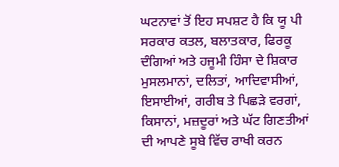ਘਟਨਾਵਾਂ ਤੋਂ ਇਹ ਸਪਸ਼ਟ ਹੈ ਕਿ ਯੂ ਪੀ ਸਰਕਾਰ ਕਤਲ, ਬਲਾਤਕਾਰ, ਫਿਰਕੂ ਦੰਗਿਆਂ ਅਤੇ ਹਜੂਮੀ ਹਿੰਸਾ ਦੇ ਸ਼ਿਕਾਰ ਮੁਸਲਮਾਨਾਂ, ਦਲਿਤਾਂ, ਆਦਿਵਾਸੀਆਂ, ਇਸਾਈਆਂ, ਗਰੀਬ ਤੇ ਪਿਛੜੇ ਵਰਗਾਂ, ਕਿਸਾਨਾਂ, ਮਜ਼ਦੂਰਾਂ ਅਤੇ ਘੱਟ ਗਿਣਤੀਆਂ ਦੀ ਆਪਣੇ ਸੂਬੇ ਵਿੱਚ ਰਾਖੀ ਕਰਨ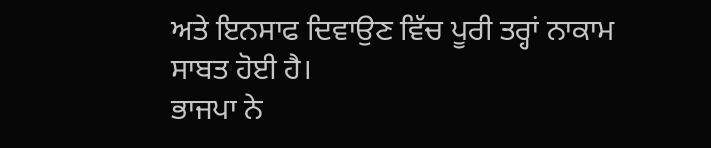ਅਤੇ ਇਨਸਾਫ ਦਿਵਾਉਣ ਵਿੱਚ ਪੂਰੀ ਤਰ੍ਹਾਂ ਨਾਕਾਮ ਸਾਬਤ ਹੋਈ ਹੈ।
ਭਾਜਪਾ ਨੇ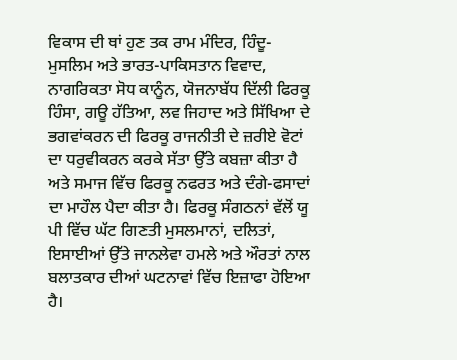ਵਿਕਾਸ ਦੀ ਥਾਂ ਹੁਣ ਤਕ ਰਾਮ ਮੰਦਿਰ, ਹਿੰਦੂ-ਮੁਸਲਿਮ ਅਤੇ ਭਾਰਤ-ਪਾਕਿਸਤਾਨ ਵਿਵਾਦ, ਨਾਗਰਿਕਤਾ ਸੋਧ ਕਾਨੂੰਨ, ਯੋਜਨਾਬੱਧ ਦਿੱਲੀ ਫਿਰਕੂ ਹਿੰਸਾ, ਗਊ ਹੱਤਿਆ, ਲਵ ਜਿਹਾਦ ਅਤੇ ਸਿੱਖਿਆ ਦੇ ਭਗਵਾਂਕਰਨ ਦੀ ਫਿਰਕੂ ਰਾਜਨੀਤੀ ਦੇ ਜ਼ਰੀਏ ਵੋਟਾਂ ਦਾ ਧਰੁਵੀਕਰਨ ਕਰਕੇ ਸੱਤਾ ਉੱਤੇ ਕਬਜ਼ਾ ਕੀਤਾ ਹੈ ਅਤੇ ਸਮਾਜ ਵਿੱਚ ਫਿਰਕੂ ਨਫਰਤ ਅਤੇ ਦੰਗੇ-ਫਸਾਦਾਂ ਦਾ ਮਾਹੌਲ ਪੈਦਾ ਕੀਤਾ ਹੈ। ਫਿਰਕੂ ਸੰਗਠਨਾਂ ਵੱਲੋਂ ਯੂ ਪੀ ਵਿੱਚ ਘੱਟ ਗਿਣਤੀ ਮੁਸਲਮਾਨਾਂ, ਦਲਿਤਾਂ, ਇਸਾਈਆਂ ਉੱਤੇ ਜਾਨਲੇਵਾ ਹਮਲੇ ਅਤੇ ਔਰਤਾਂ ਨਾਲ ਬਲਾਤਕਾਰ ਦੀਆਂ ਘਟਨਾਵਾਂ ਵਿੱਚ ਇਜ਼ਾਫਾ ਹੋਇਆ ਹੈ।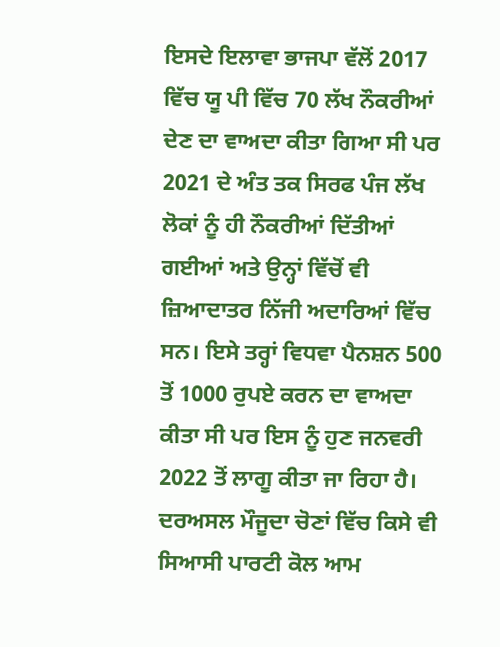ਇਸਦੇ ਇਲਾਵਾ ਭਾਜਪਾ ਵੱਲੋਂ 2017 ਵਿੱਚ ਯੂ ਪੀ ਵਿੱਚ 70 ਲੱਖ ਨੌਕਰੀਆਂ ਦੇਣ ਦਾ ਵਾਅਦਾ ਕੀਤਾ ਗਿਆ ਸੀ ਪਰ 2021 ਦੇ ਅੰਤ ਤਕ ਸਿਰਫ ਪੰਜ ਲੱਖ ਲੋਕਾਂ ਨੂੰ ਹੀ ਨੌਕਰੀਆਂ ਦਿੱਤੀਆਂ ਗਈਆਂ ਅਤੇ ਉਨ੍ਹਾਂ ਵਿੱਚੋਂ ਵੀ ਜ਼ਿਆਦਾਤਰ ਨਿੱਜੀ ਅਦਾਰਿਆਂ ਵਿੱਚ ਸਨ। ਇਸੇ ਤਰ੍ਹਾਂ ਵਿਧਵਾ ਪੈਨਸ਼ਨ 500 ਤੋਂ 1000 ਰੁਪਏ ਕਰਨ ਦਾ ਵਾਅਦਾ ਕੀਤਾ ਸੀ ਪਰ ਇਸ ਨੂੰ ਹੁਣ ਜਨਵਰੀ 2022 ਤੋਂ ਲਾਗੂ ਕੀਤਾ ਜਾ ਰਿਹਾ ਹੈ।
ਦਰਅਸਲ ਮੌਜੂਦਾ ਚੋਣਾਂ ਵਿੱਚ ਕਿਸੇ ਵੀ ਸਿਆਸੀ ਪਾਰਟੀ ਕੋਲ ਆਮ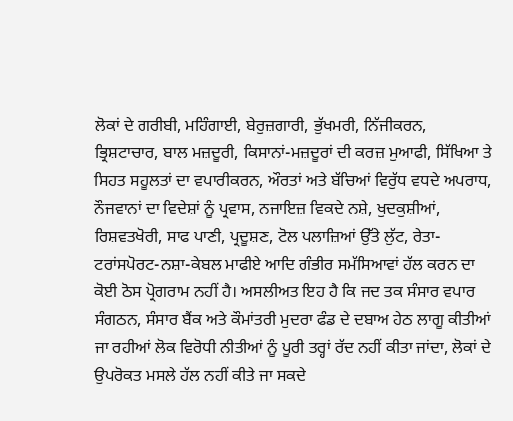ਲੋਕਾਂ ਦੇ ਗਰੀਬੀ, ਮਹਿੰਗਾਈ, ਬੇਰੁਜ਼ਗਾਰੀ, ਭੁੱਖਮਰੀ, ਨਿੱਜੀਕਰਨ, ਭ੍ਰਿਸ਼ਟਾਚਾਰ, ਬਾਲ ਮਜ਼ਦੂਰੀ, ਕਿਸਾਨਾਂ-ਮਜ਼ਦੂਰਾਂ ਦੀ ਕਰਜ਼ ਮੁਆਫੀ, ਸਿੱਖਿਆ ਤੇ ਸਿਹਤ ਸਹੂਲਤਾਂ ਦਾ ਵਪਾਰੀਕਰਨ, ਔਰਤਾਂ ਅਤੇ ਬੱਚਿਆਂ ਵਿਰੁੱਧ ਵਧਦੇ ਅਪਰਾਧ, ਨੌਜਵਾਨਾਂ ਦਾ ਵਿਦੇਸ਼ਾਂ ਨੂੰ ਪ੍ਰਵਾਸ, ਨਜਾਇਜ਼ ਵਿਕਦੇ ਨਸ਼ੇ, ਖੁਦਕੁਸ਼ੀਆਂ, ਰਿਸ਼ਵਤਖੋਰੀ, ਸਾਫ ਪਾਣੀ, ਪ੍ਰਦੂਸ਼ਣ, ਟੋਲ ਪਲਾਜ਼ਿਆਂ ਉੱਤੇ ਲੁੱਟ, ਰੇਤਾ-ਟਰਾਂਸਪੋਰਟ-ਨਸ਼ਾ-ਕੇਬਲ ਮਾਫੀਏ ਆਦਿ ਗੰਭੀਰ ਸਮੱਸਿਆਵਾਂ ਹੱਲ ਕਰਨ ਦਾ ਕੋਈ ਠੋਸ ਪ੍ਰੋਗਰਾਮ ਨਹੀਂ ਹੈ। ਅਸਲੀਅਤ ਇਹ ਹੈ ਕਿ ਜਦ ਤਕ ਸੰਸਾਰ ਵਪਾਰ ਸੰਗਠਨ, ਸੰਸਾਰ ਬੈਂਕ ਅਤੇ ਕੌਮਾਂਤਰੀ ਮੁਦਰਾ ਫੰਡ ਦੇ ਦਬਾਅ ਹੇਠ ਲਾਗੂ ਕੀਤੀਆਂ ਜਾ ਰਹੀਆਂ ਲੋਕ ਵਿਰੋਧੀ ਨੀਤੀਆਂ ਨੂੰ ਪੂਰੀ ਤਰ੍ਹਾਂ ਰੱਦ ਨਹੀਂ ਕੀਤਾ ਜਾਂਦਾ, ਲੋਕਾਂ ਦੇ ਉਪਰੋਕਤ ਮਸਲੇ ਹੱਲ ਨਹੀਂ ਕੀਤੇ ਜਾ ਸਕਦੇ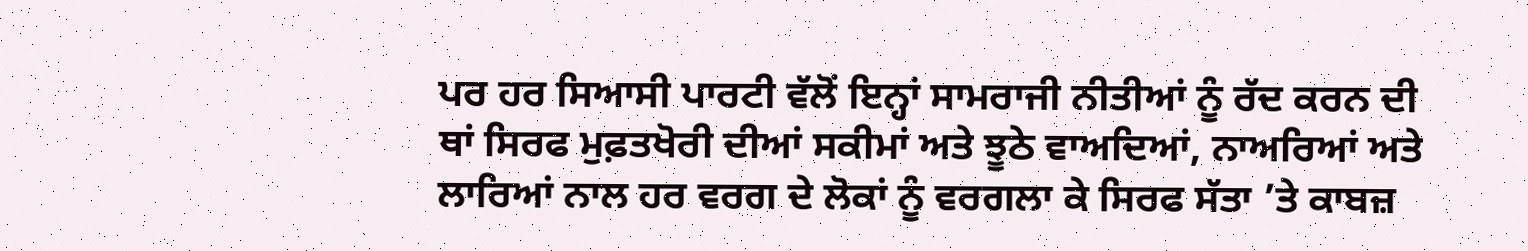ਪਰ ਹਰ ਸਿਆਸੀ ਪਾਰਟੀ ਵੱਲੋਂ ਇਨ੍ਹਾਂ ਸਾਮਰਾਜੀ ਨੀਤੀਆਂ ਨੂੰ ਰੱਦ ਕਰਨ ਦੀ ਥਾਂ ਸਿਰਫ ਮੁਫ਼ਤਖੋਰੀ ਦੀਆਂ ਸਕੀਮਾਂ ਅਤੇ ਝੂਠੇ ਵਾਅਦਿਆਂ, ਨਾਅਰਿਆਂ ਅਤੇ ਲਾਰਿਆਂ ਨਾਲ ਹਰ ਵਰਗ ਦੇ ਲੋਕਾਂ ਨੂੰ ਵਰਗਲਾ ਕੇ ਸਿਰਫ ਸੱਤਾ ’ਤੇ ਕਾਬਜ਼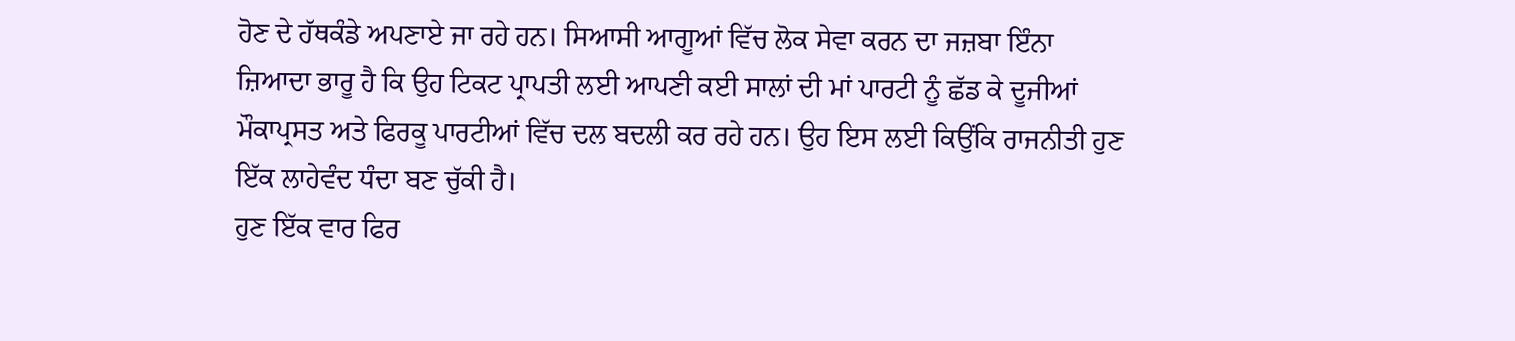ਹੋਣ ਦੇ ਹੱਥਕੰਡੇ ਅਪਣਾਏ ਜਾ ਰਹੇ ਹਨ। ਸਿਆਸੀ ਆਗੂਆਂ ਵਿੱਚ ਲੋਕ ਸੇਵਾ ਕਰਨ ਦਾ ਜਜ਼ਬਾ ਇੰਨਾ ਜ਼ਿਆਦਾ ਭਾਰੂ ਹੈ ਕਿ ਉਹ ਟਿਕਟ ਪ੍ਰਾਪਤੀ ਲਈ ਆਪਣੀ ਕਈ ਸਾਲਾਂ ਦੀ ਮਾਂ ਪਾਰਟੀ ਨੂੰ ਛੱਡ ਕੇ ਦੂਜੀਆਂ ਮੌਕਾਪ੍ਰਸਤ ਅਤੇ ਫਿਰਕੂ ਪਾਰਟੀਆਂ ਵਿੱਚ ਦਲ ਬਦਲੀ ਕਰ ਰਹੇ ਹਨ। ਉਹ ਇਸ ਲਈ ਕਿਉਂਕਿ ਰਾਜਨੀਤੀ ਹੁਣ ਇੱਕ ਲਾਹੇਵੰਦ ਧੰਦਾ ਬਣ ਚੁੱਕੀ ਹੈ।
ਹੁਣ ਇੱਕ ਵਾਰ ਫਿਰ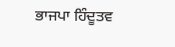ਭਾਜਪਾ ਹਿੰਦੂਤਵ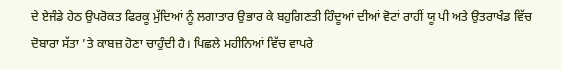ਦੇ ਏਜੰਡੇ ਹੇਠ ਉਪਰੋਕਤ ਫਿਰਕੂ ਮੁੱਦਿਆਂ ਨੂੰ ਲਗਾਤਾਰ ਉਭਾਰ ਕੇ ਬਹੁਗਿਣਤੀ ਹਿੰਦੂਆਂ ਦੀਆਂ ਵੋਟਾਂ ਰਾਹੀਂ ਯੂ ਪੀ ਅਤੇ ਉਤਰਾਖੰਡ ਵਿੱਚ ਦੋਬਾਰਾ ਸੱਤਾ ’ਤੇ ਕਾਬਜ਼ ਹੋਣਾ ਚਾਹੁੰਦੀ ਹੈ। ਪਿਛਲੇ ਮਹੀਨਿਆਂ ਵਿੱਚ ਵਾਪਰੇ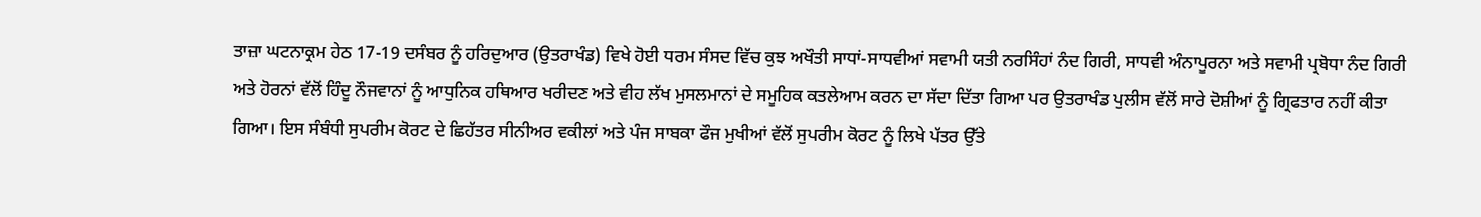ਤਾਜ਼ਾ ਘਟਨਾਕ੍ਰਮ ਹੇਠ 17-19 ਦਸੰਬਰ ਨੂੰ ਹਰਿਦੁਆਰ (ਉਤਰਾਖੰਡ) ਵਿਖੇ ਹੋਈ ਧਰਮ ਸੰਸਦ ਵਿੱਚ ਕੁਝ ਅਖੌਤੀ ਸਾਧਾਂ-ਸਾਧਵੀਆਂ ਸਵਾਮੀ ਯਤੀ ਨਰਸਿੰਹਾਂ ਨੰਦ ਗਿਰੀ, ਸਾਧਵੀ ਅੰਨਾਪੂਰਨਾ ਅਤੇ ਸਵਾਮੀ ਪ੍ਰਬੋਧਾ ਨੰਦ ਗਿਰੀ ਅਤੇ ਹੋਰਨਾਂ ਵੱਲੋਂ ਹਿੰਦੂ ਨੌਜਵਾਨਾਂ ਨੂੰ ਆਧੁਨਿਕ ਹਥਿਆਰ ਖਰੀਦਣ ਅਤੇ ਵੀਹ ਲੱਖ ਮੁਸਲਮਾਨਾਂ ਦੇ ਸਮੂਹਿਕ ਕਤਲੇਆਮ ਕਰਨ ਦਾ ਸੱਦਾ ਦਿੱਤਾ ਗਿਆ ਪਰ ਉਤਰਾਖੰਡ ਪੁਲੀਸ ਵੱਲੋਂ ਸਾਰੇ ਦੋਸ਼ੀਆਂ ਨੂੰ ਗ੍ਰਿਫਤਾਰ ਨਹੀਂ ਕੀਤਾ ਗਿਆ। ਇਸ ਸੰਬੰਧੀ ਸੁਪਰੀਮ ਕੋਰਟ ਦੇ ਛਿਹੱਤਰ ਸੀਨੀਅਰ ਵਕੀਲਾਂ ਅਤੇ ਪੰਜ ਸਾਬਕਾ ਫੌਜ ਮੁਖੀਆਂ ਵੱਲੋਂ ਸੁਪਰੀਮ ਕੋਰਟ ਨੂੰ ਲਿਖੇ ਪੱਤਰ ਉੱਤੇ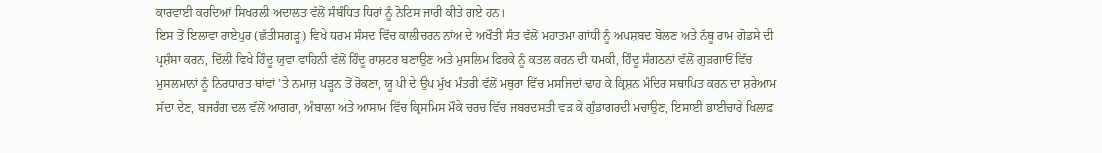ਕਾਰਵਾਈ ਕਰਦਿਆਂ ਸਿਖਰਲੀ ਅਦਾਲਤ ਵੱਲੋਂ ਸੰਬੰਧਿਤ ਧਿਰਾਂ ਨੂੰ ਨੋਟਿਸ ਜਾਰੀ ਕੀਤੇ ਗਏ ਹਨ।
ਇਸ ਤੋਂ ਇਲਾਵਾ ਰਾਏਪੁਰ (ਛੱਤੀਸਗੜ੍ਹ) ਵਿਖੇ ਧਰਮ ਸੰਸਦ ਵਿੱਚ ਕਾਲੀਚਰਨ ਨਾਂਅ ਦੇ ਅਖੌਤੀ ਸੰਤ ਵੱਲੋਂ ਮਹਾਤਮਾ ਗਾਂਧੀ ਨੂੰ ਅਪਸ਼ਬਦ ਬੋਲਣ ਅਤੇ ਨੱਥੂ ਰਾਮ ਗੋਡਸੇ ਦੀ ਪ੍ਰਸ਼ੰਸਾ ਕਰਨ, ਦਿੱਲੀ ਵਿਖੇ ਹਿੰਦੂ ਯੁਵਾ ਵਾਹਿਨੀ ਵੱਲੋਂ ਹਿੰਦੂ ਰਾਸ਼ਟਰ ਬਣਾਉਣ ਅਤੇ ਮੁਸਲਿਮ ਫਿਰਕੇ ਨੂੰ ਕਤਲ ਕਰਨ ਦੀ ਧਮਕੀ, ਹਿੰਦੂ ਸੰਗਠਨਾਂ ਵੱਲੋਂ ਗੁੜਗਾਓਂ ਵਿੱਚ ਮੁਸਲਮਾਨਾਂ ਨੂੰ ਨਿਰਧਾਰਤ ਥਾਂਵਾਂ ’ਤੇ ਨਮਾਜ਼ ਪੜ੍ਹਨ ਤੋਂ ਰੋਕਣਾ, ਯੂ ਪੀ ਦੇ ਉਪ ਮੁੱਖ ਮੰਤਰੀ ਵੱਲੋਂ ਮਥੁਰਾ ਵਿੱਚ ਮਸਜਿਦਾਂ ਢਾਹ ਕੇ ਕ੍ਰਿਸ਼ਨ ਮੰਦਿਰ ਸਥਾਪਿਤ ਕਰਨ ਦਾ ਸ਼ਰੇਆਮ ਸੱਦਾ ਦੇਣ, ਬਜਰੰਗ ਦਲ ਵੱਲੋਂ ਆਗਰਾ, ਅੰਬਾਲਾ ਅਤੇ ਆਸਾਮ ਵਿੱਚ ਕ੍ਰਿਸਮਿਸ ਮੌਕੇ ਚਰਚ ਵਿੱਚ ਜਬਰਦਸਤੀ ਵੜ ਕੇ ਗੁੰਡਾਗਰਦੀ ਮਚਾਉਣ, ਇਸਾਈ ਭਾਈਚਾਰੇ ਖਿਲਾਫ਼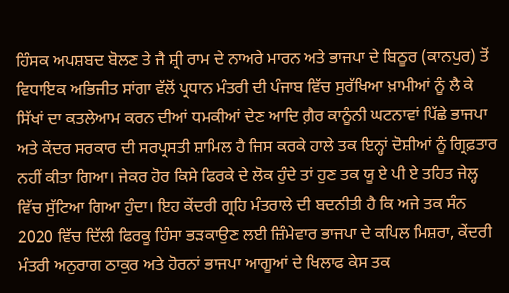ਹਿੰਸਕ ਅਪਸ਼ਬਦ ਬੋਲਣ ਤੇ ਜੈ ਸ਼੍ਰੀ ਰਾਮ ਦੇ ਨਾਅਰੇ ਮਾਰਨ ਅਤੇ ਭਾਜਪਾ ਦੇ ਬਿਠੂਰ (ਕਾਨਪੁਰ) ਤੋਂ ਵਿਧਾਇਕ ਅਭਿਜੀਤ ਸਾਂਗਾ ਵੱਲੋਂ ਪ੍ਰਧਾਨ ਮੰਤਰੀ ਦੀ ਪੰਜਾਬ ਵਿੱਚ ਸੁਰੱਖਿਆ ਖ਼ਾਮੀਆਂ ਨੂੰ ਲੈ ਕੇ ਸਿੱਖਾਂ ਦਾ ਕਤਲੇਆਮ ਕਰਨ ਦੀਆਂ ਧਮਕੀਆਂ ਦੇਣ ਆਦਿ ਗ਼ੈਰ ਕਾਨੂੰਨੀ ਘਟਨਾਵਾਂ ਪਿੱਛੇ ਭਾਜਪਾ ਅਤੇ ਕੇਂਦਰ ਸਰਕਾਰ ਦੀ ਸਰਪ੍ਰਸਤੀ ਸ਼ਾਮਿਲ ਹੈ ਜਿਸ ਕਰਕੇ ਹਾਲੇ ਤਕ ਇਨ੍ਹਾਂ ਦੋਸ਼ੀਆਂ ਨੂੰ ਗ੍ਰਿਫ਼ਤਾਰ ਨਹੀਂ ਕੀਤਾ ਗਿਆ। ਜੇਕਰ ਹੋਰ ਕਿਸੇ ਫਿਰਕੇ ਦੇ ਲੋਕ ਹੁੰਦੇ ਤਾਂ ਹੁਣ ਤਕ ਯੂ ਏ ਪੀ ਏ ਤਹਿਤ ਜੇਲ੍ਹ ਵਿੱਚ ਸੁੱਟਿਆ ਗਿਆ ਹੁੰਦਾ। ਇਹ ਕੇਂਦਰੀ ਗ੍ਰਹਿ ਮੰਤਰਾਲੇ ਦੀ ਬਦਨੀਤੀ ਹੈ ਕਿ ਅਜੇ ਤਕ ਸੰਨ 2020 ਵਿੱਚ ਦਿੱਲੀ ਫਿਰਕੂ ਹਿੰਸਾ ਭੜਕਾਉਣ ਲਈ ਜ਼ਿੰਮੇਵਾਰ ਭਾਜਪਾ ਦੇ ਕਪਿਲ ਮਿਸ਼ਰਾ, ਕੇਂਦਰੀ ਮੰਤਰੀ ਅਨੁਰਾਗ ਠਾਕੁਰ ਅਤੇ ਹੋਰਨਾਂ ਭਾਜਪਾ ਆਗੂਆਂ ਦੇ ਖਿਲਾਫ ਕੇਸ ਤਕ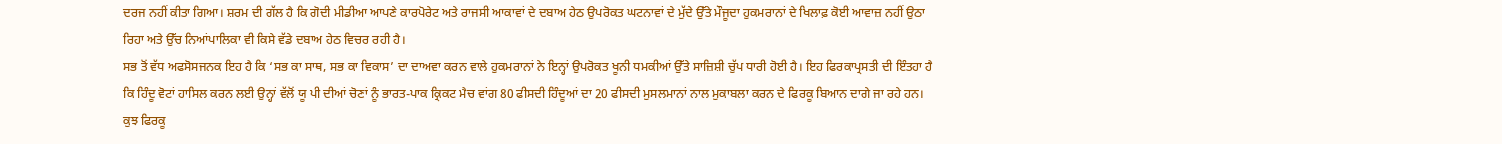ਦਰਜ ਨਹੀਂ ਕੀਤਾ ਗਿਆ। ਸ਼ਰਮ ਦੀ ਗੱਲ ਹੈ ਕਿ ਗੋਦੀ ਮੀਡੀਆ ਆਪਣੇ ਕਾਰਪੋਰੇਟ ਅਤੇ ਰਾਜਸੀ ਆਕਾਵਾਂ ਦੇ ਦਬਾਅ ਹੇਠ ਉਪਰੋਕਤ ਘਟਨਾਵਾਂ ਦੇ ਮੁੱਦੇ ਉੱਤੇ ਮੌਜੂਦਾ ਹੁਕਮਰਾਨਾਂ ਦੇ ਖਿਲਾਫ਼ ਕੋਈ ਆਵਾਜ਼ ਨਹੀਂ ਉਠਾ ਰਿਹਾ ਅਤੇ ਉੱਚ ਨਿਆਂਪਾਲਿਕਾ ਵੀ ਕਿਸੇ ਵੱਡੇ ਦਬਾਅ ਹੇਠ ਵਿਚਰ ਰਹੀ ਹੈ।
ਸਭ ਤੋਂ ਵੱਧ ਅਫਸੋਸਜਨਕ ਇਹ ਹੈ ਕਿ ‘ਸਭ ਕਾ ਸਾਥ, ਸਭ ਕਾ ਵਿਕਾਸ’ ਦਾ ਦਾਅਵਾ ਕਰਨ ਵਾਲੇ ਹੁਕਮਰਾਨਾਂ ਨੇ ਇਨ੍ਹਾਂ ਉਪਰੋਕਤ ਖੂਨੀ ਧਮਕੀਆਂ ਉੱਤੇ ਸਾਜ਼ਿਸ਼ੀ ਚੁੱਪ ਧਾਰੀ ਹੋਈ ਹੈ। ਇਹ ਫਿਰਕਾਪ੍ਰਸਤੀ ਦੀ ਇੰਤਹਾ ਹੈ ਕਿ ਹਿੰਦੂ ਵੋਟਾਂ ਹਾਸਿਲ ਕਰਨ ਲਈ ਉਨ੍ਹਾਂ ਵੱਲੋਂ ਯੂ ਪੀ ਦੀਆਂ ਚੋਣਾਂ ਨੂੰ ਭਾਰਤ-ਪਾਕ ਕ੍ਰਿਕਟ ਮੈਚ ਵਾਂਗ 80 ਫੀਸਦੀ ਹਿੰਦੂਆਂ ਦਾ 20 ਫੀਸਦੀ ਮੁਸਲਮਾਨਾਂ ਨਾਲ ਮੁਕਾਬਲਾ ਕਰਨ ਦੇ ਫਿਰਕੂ ਬਿਆਨ ਦਾਗੇ ਜਾ ਰਹੇ ਹਨ। ਕੁਝ ਫਿਰਕੂ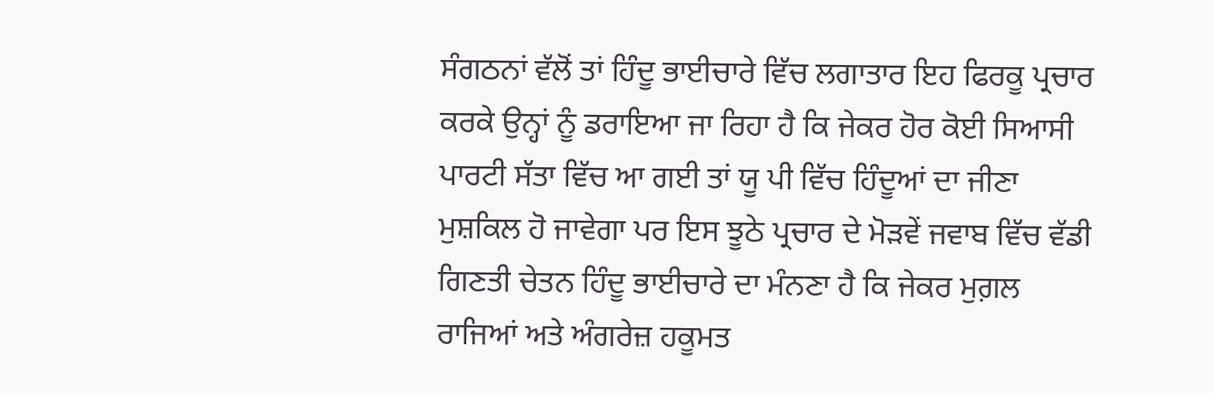ਸੰਗਠਨਾਂ ਵੱਲੋਂ ਤਾਂ ਹਿੰਦੂ ਭਾਈਚਾਰੇ ਵਿੱਚ ਲਗਾਤਾਰ ਇਹ ਫਿਰਕੂ ਪ੍ਰਚਾਰ ਕਰਕੇ ਉਨ੍ਹਾਂ ਨੂੰ ਡਰਾਇਆ ਜਾ ਰਿਹਾ ਹੈ ਕਿ ਜੇਕਰ ਹੋਰ ਕੋਈ ਸਿਆਸੀ ਪਾਰਟੀ ਸੱਤਾ ਵਿੱਚ ਆ ਗਈ ਤਾਂ ਯੂ ਪੀ ਵਿੱਚ ਹਿੰਦੂਆਂ ਦਾ ਜੀਣਾ ਮੁਸ਼ਕਿਲ ਹੋ ਜਾਵੇਗਾ ਪਰ ਇਸ ਝੂਠੇ ਪ੍ਰਚਾਰ ਦੇ ਮੋੜਵੇਂ ਜਵਾਬ ਵਿੱਚ ਵੱਡੀ ਗਿਣਤੀ ਚੇਤਨ ਹਿੰਦੂ ਭਾਈਚਾਰੇ ਦਾ ਮੰਨਣਾ ਹੈ ਕਿ ਜੇਕਰ ਮੁਗ਼ਲ ਰਾਜਿਆਂ ਅਤੇ ਅੰਗਰੇਜ਼ ਹਕੂਮਤ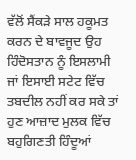ਵੱਲੋਂ ਸੈਂਕੜੇ ਸਾਲ ਹਕੂਮਤ ਕਰਨ ਦੇ ਬਾਵਜੂਦ ਉਹ ਹਿੰਦੋਸਤਾਨ ਨੂੰ ਇਸਲਾਮੀ ਜਾਂ ਇਸਾਈ ਸਟੇਟ ਵਿੱਚ ਤਬਦੀਲ ਨਹੀਂ ਕਰ ਸਕੇ ਤਾਂ ਹੁਣ ਆਜ਼ਾਦ ਮੁਲਕ ਵਿੱਚ ਬਹੁਗਿਣਤੀ ਹਿੰਦੂਆਂ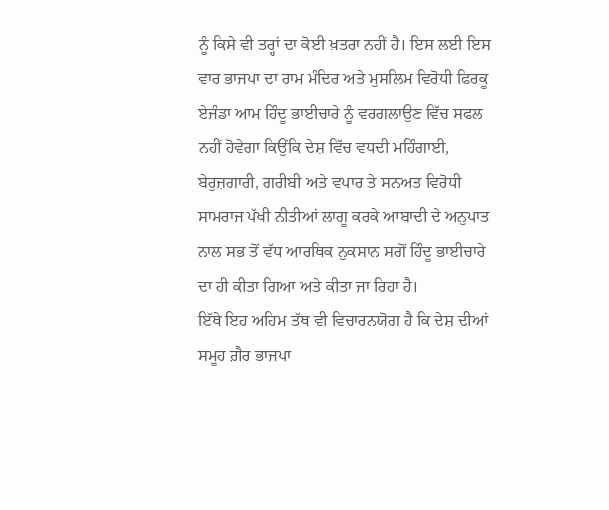ਨੂੰ ਕਿਸੇ ਵੀ ਤਰ੍ਹਾਂ ਦਾ ਕੋਈ ਖ਼ਤਰਾ ਨਹੀਂ ਹੈ। ਇਸ ਲਈ ਇਸ ਵਾਰ ਭਾਜਪਾ ਦਾ ਰਾਮ ਮੰਦਿਰ ਅਤੇ ਮੁਸਲਿਮ ਵਿਰੋਧੀ ਫਿਰਕੂ ਏਜੰਡਾ ਆਮ ਹਿੰਦੂ ਭਾਈਚਾਰੇ ਨੂੰ ਵਰਗਲਾਉਣ ਵਿੱਚ ਸਫਲ ਨਹੀਂ ਹੋਵੇਗਾ ਕਿਉਂਕਿ ਦੇਸ਼ ਵਿੱਚ ਵਧਦੀ ਮਹਿੰਗਾਈ, ਬੇਰੁਜ਼ਗਾਰੀ, ਗਰੀਬੀ ਅਤੇ ਵਪਾਰ ਤੇ ਸਨਅਤ ਵਿਰੋਧੀ ਸਾਮਰਾਜ ਪੱਖੀ ਨੀਤੀਆਂ ਲਾਗੂ ਕਰਕੇ ਆਬਾਦੀ ਦੇ ਅਨੁਪਾਤ ਨਾਲ ਸਭ ਤੋਂ ਵੱਧ ਆਰਥਿਕ ਨੁਕਸਾਨ ਸਗੋਂ ਹਿੰਦੂ ਭਾਈਚਾਰੇ ਦਾ ਹੀ ਕੀਤਾ ਗਿਆ ਅਤੇ ਕੀਤਾ ਜਾ ਰਿਹਾ ਹੈ।
ਇੱਥੇ ਇਹ ਅਹਿਮ ਤੱਥ ਵੀ ਵਿਚਾਰਨਯੋਗ ਹੈ ਕਿ ਦੇਸ਼ ਦੀਆਂ ਸਮੂਹ ਗ਼ੈਰ ਭਾਜਪਾ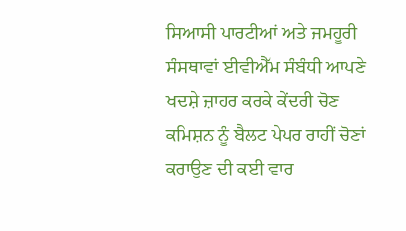ਸਿਆਸੀ ਪਾਰਟੀਆਂ ਅਤੇ ਜਮਹੂਰੀ ਸੰਸਥਾਵਾਂ ਈਵੀਐੱਮ ਸੰਬੰਧੀ ਆਪਣੇ ਖਦਸ਼ੇ ਜ਼ਾਹਰ ਕਰਕੇ ਕੇਂਦਰੀ ਚੋਣ ਕਮਿਸ਼ਨ ਨੂੰ ਬੈਲਟ ਪੇਪਰ ਰਾਹੀਂ ਚੋਣਾਂ ਕਰਾਉਣ ਦੀ ਕਈ ਵਾਰ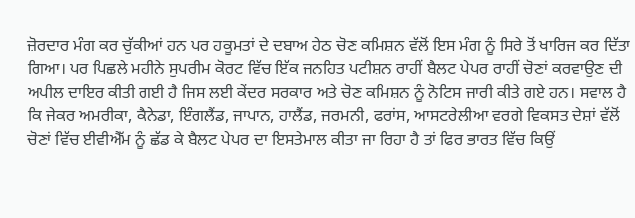ਜ਼ੋਰਦਾਰ ਮੰਗ ਕਰ ਚੁੱਕੀਆਂ ਹਨ ਪਰ ਹਕੂਮਤਾਂ ਦੇ ਦਬਾਅ ਹੇਠ ਚੋਣ ਕਮਿਸ਼ਨ ਵੱਲੋਂ ਇਸ ਮੰਗ ਨੂੰ ਸਿਰੇ ਤੋਂ ਖਾਰਿਜ ਕਰ ਦਿੱਤਾ ਗਿਆ। ਪਰ ਪਿਛਲੇ ਮਹੀਨੇ ਸੁਪਰੀਮ ਕੋਰਟ ਵਿੱਚ ਇੱਕ ਜਨਹਿਤ ਪਟੀਸ਼ਨ ਰਾਹੀਂ ਬੈਲਟ ਪੇਪਰ ਰਾਹੀਂ ਚੋਣਾਂ ਕਰਵਾਉਣ ਦੀ ਅਪੀਲ ਦਾਇਰ ਕੀਤੀ ਗਈ ਹੈ ਜਿਸ ਲਈ ਕੇਂਦਰ ਸਰਕਾਰ ਅਤੇ ਚੋਣ ਕਮਿਸ਼ਨ ਨੂੰ ਨੋਟਿਸ ਜਾਰੀ ਕੀਤੇ ਗਏ ਹਨ। ਸਵਾਲ ਹੈ ਕਿ ਜੇਕਰ ਅਮਰੀਕਾ, ਕੈਨੇਡਾ, ਇੰਗਲੈਂਡ, ਜਾਪਾਨ, ਹਾਲੈਂਡ, ਜਰਮਨੀ, ਫਰਾਂਸ, ਆਸਟਰੇਲੀਆ ਵਰਗੇ ਵਿਕਸਤ ਦੇਸ਼ਾਂ ਵੱਲੋਂ ਚੋਣਾਂ ਵਿੱਚ ਈਵੀਐੱਮ ਨੂੰ ਛੱਡ ਕੇ ਬੈਲਟ ਪੇਪਰ ਦਾ ਇਸਤੇਮਾਲ ਕੀਤਾ ਜਾ ਰਿਹਾ ਹੈ ਤਾਂ ਫਿਰ ਭਾਰਤ ਵਿੱਚ ਕਿਉਂ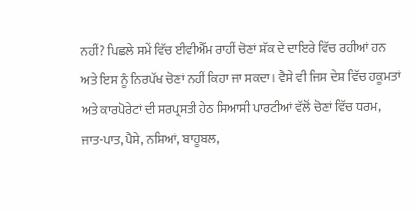ਨਹੀਂ? ਪਿਛਲੇ ਸਮੇਂ ਵਿੱਚ ਈਵੀਐੱਮ ਰਾਹੀਂ ਚੋਣਾਂ ਸ਼ੱਕ ਦੇ ਦਾਇਰੇ ਵਿੱਚ ਰਹੀਆਂ ਹਨ ਅਤੇ ਇਸ ਨੂੰ ਨਿਰਪੱਖ ਚੋਣਾਂ ਨਹੀਂ ਕਿਹਾ ਜਾ ਸਕਦਾ। ਵੈਸੇ ਵੀ ਜਿਸ ਦੇਸ਼ ਵਿੱਚ ਹਕੂਮਤਾਂ ਅਤੇ ਕਾਰਪੋਰੇਟਾਂ ਦੀ ਸਰਪ੍ਰਸਤੀ ਹੇਠ ਸਿਆਸੀ ਪਾਰਟੀਆਂ ਵੱਲੋਂ ਚੋਣਾਂ ਵਿੱਚ ਧਰਮ, ਜਾਤ-ਪਾਤ, ਪੈਸੇ, ਨਸ਼ਿਆਂ, ਬਾਹੂਬਲ,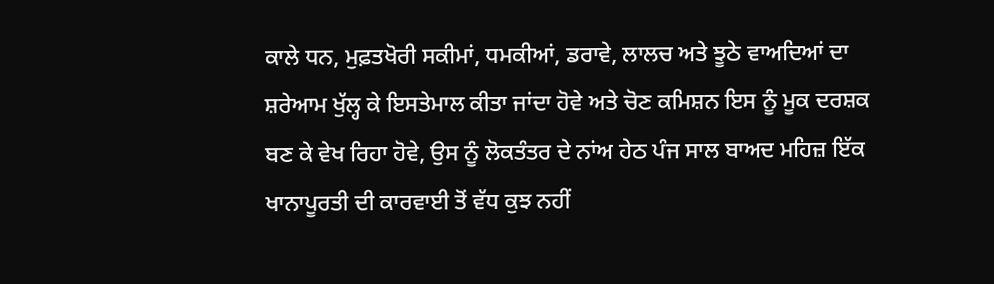ਕਾਲੇ ਧਨ, ਮੁਫ਼ਤਖੋਰੀ ਸਕੀਮਾਂ, ਧਮਕੀਆਂ, ਡਰਾਵੇ, ਲਾਲਚ ਅਤੇ ਝੂਠੇ ਵਾਅਦਿਆਂ ਦਾ ਸ਼ਰੇਆਮ ਖੁੱਲ੍ਹ ਕੇ ਇਸਤੇਮਾਲ ਕੀਤਾ ਜਾਂਦਾ ਹੋਵੇ ਅਤੇ ਚੋਣ ਕਮਿਸ਼ਨ ਇਸ ਨੂੰ ਮੂਕ ਦਰਸ਼ਕ ਬਣ ਕੇ ਵੇਖ ਰਿਹਾ ਹੋਵੇ, ਉਸ ਨੂੰ ਲੋਕਤੰਤਰ ਦੇ ਨਾਂਅ ਹੇਠ ਪੰਜ ਸਾਲ ਬਾਅਦ ਮਹਿਜ਼ ਇੱਕ ਖਾਨਾਪੂਰਤੀ ਦੀ ਕਾਰਵਾਈ ਤੋਂ ਵੱਧ ਕੁਝ ਨਹੀਂ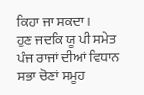ਕਿਹਾ ਜਾ ਸਕਦਾ।
ਹੁਣ ਜਦਕਿ ਯੂ ਪੀ ਸਮੇਤ ਪੰਜ ਰਾਜਾਂ ਦੀਆਂ ਵਿਧਾਨ ਸਭਾ ਚੋਣਾਂ ਸਮੂਹ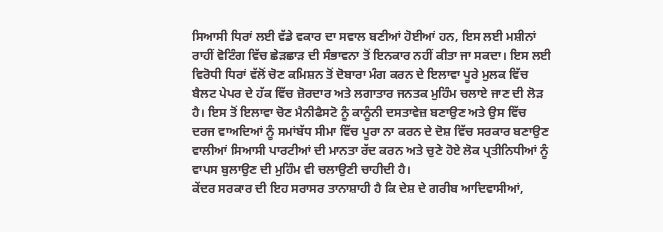ਸਿਆਸੀ ਧਿਰਾਂ ਲਈ ਵੱਡੇ ਵਕਾਰ ਦਾ ਸਵਾਲ ਬਣੀਆਂ ਹੋਈਆਂ ਹਨ, ਇਸ ਲਈ ਮਸ਼ੀਨਾਂ ਰਾਹੀਂ ਵੋਟਿੰਗ ਵਿੱਚ ਛੇੜਛਾੜ ਦੀ ਸੰਭਾਵਨਾ ਤੋਂ ਇਨਕਾਰ ਨਹੀਂ ਕੀਤਾ ਜਾ ਸਕਦਾ। ਇਸ ਲਈ ਵਿਰੋਧੀ ਧਿਰਾਂ ਵੱਲੋਂ ਚੋਣ ਕਮਿਸ਼ਨ ਤੋਂ ਦੋਬਾਰਾ ਮੰਗ ਕਰਨ ਦੇ ਇਲਾਵਾ ਪੂਰੇ ਮੁਲਕ ਵਿੱਚ ਬੈਲਟ ਪੇਪਰ ਦੇ ਹੱਕ ਵਿੱਚ ਜ਼ੋਰਦਾਰ ਅਤੇ ਲਗਾਤਾਰ ਜਨਤਕ ਮੁਹਿੰਮ ਚਲਾਏ ਜਾਣ ਦੀ ਲੋੜ ਹੈ। ਇਸ ਤੋਂ ਇਲਾਵਾ ਚੋਣ ਮੈਨੀਫੈਸਟੋ ਨੂੰ ਕਾਨੂੰਨੀ ਦਸਤਾਵੇਜ਼ ਬਣਾਉਣ ਅਤੇ ਉਸ ਵਿੱਚ ਦਰਜ ਵਾਅਦਿਆਂ ਨੂੰ ਸਮਾਂਬੱਧ ਸੀਮਾ ਵਿੱਚ ਪੂਰਾ ਨਾ ਕਰਨ ਦੇ ਦੋਸ਼ ਵਿੱਚ ਸਰਕਾਰ ਬਣਾਉਣ ਵਾਲੀਆਂ ਸਿਆਸੀ ਪਾਰਟੀਆਂ ਦੀ ਮਾਨਤਾ ਰੱਦ ਕਰਨ ਅਤੇ ਚੁਣੇ ਹੋਏ ਲੋਕ ਪ੍ਰਤੀਨਿਧੀਆਂ ਨੂੰ ਵਾਪਸ ਬੁਲਾਉਣ ਦੀ ਮੁਹਿੰਮ ਵੀ ਚਲਾਉਣੀ ਚਾਹੀਦੀ ਹੈ।
ਕੇਂਦਰ ਸਰਕਾਰ ਦੀ ਇਹ ਸਰਾਸਰ ਤਾਨਾਸ਼ਾਹੀ ਹੈ ਕਿ ਦੇਸ਼ ਦੇ ਗਰੀਬ ਆਦਿਵਾਸੀਆਂ,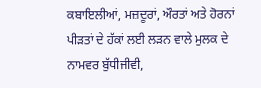ਕਬਾਇਲੀਆਂ, ਮਜ਼ਦੂਰਾਂ, ਔਰਤਾਂ ਅਤੇ ਹੋਰਨਾਂ ਪੀੜਤਾਂ ਦੇ ਹੱਕਾਂ ਲਈ ਲੜਨ ਵਾਲੇ ਮੁਲਕ ਦੇ ਨਾਮਵਰ ਬੁੱਧੀਜੀਵੀ,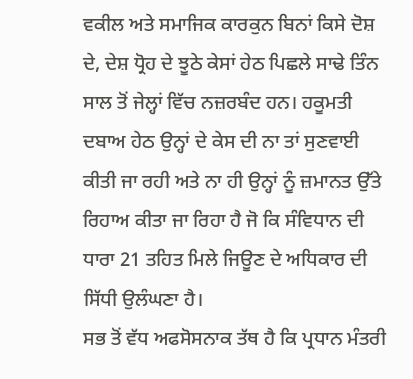ਵਕੀਲ ਅਤੇ ਸਮਾਜਿਕ ਕਾਰਕੁਨ ਬਿਨਾਂ ਕਿਸੇ ਦੋਸ਼ ਦੇ, ਦੇਸ਼ ਧ੍ਰੋਹ ਦੇ ਝੂਠੇ ਕੇਸਾਂ ਹੇਠ ਪਿਛਲੇ ਸਾਢੇ ਤਿੰਨ ਸਾਲ ਤੋਂ ਜੇਲ੍ਹਾਂ ਵਿੱਚ ਨਜ਼ਰਬੰਦ ਹਨ। ਹਕੂਮਤੀ ਦਬਾਅ ਹੇਠ ਉਨ੍ਹਾਂ ਦੇ ਕੇਸ ਦੀ ਨਾ ਤਾਂ ਸੁਣਵਾਈ ਕੀਤੀ ਜਾ ਰਹੀ ਅਤੇ ਨਾ ਹੀ ਉਨ੍ਹਾਂ ਨੂੰ ਜ਼ਮਾਨਤ ਉੱਤੇ ਰਿਹਾਅ ਕੀਤਾ ਜਾ ਰਿਹਾ ਹੈ ਜੋ ਕਿ ਸੰਵਿਧਾਨ ਦੀ ਧਾਰਾ 21 ਤਹਿਤ ਮਿਲੇ ਜਿਊਣ ਦੇ ਅਧਿਕਾਰ ਦੀ ਸਿੱਧੀ ਉਲੰਘਣਾ ਹੈ।
ਸਭ ਤੋਂ ਵੱਧ ਅਫਸੋਸਨਾਕ ਤੱਥ ਹੈ ਕਿ ਪ੍ਰਧਾਨ ਮੰਤਰੀ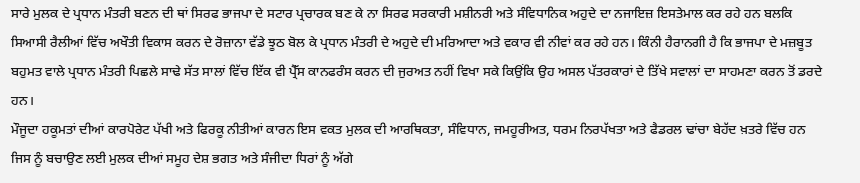ਸਾਰੇ ਮੁਲਕ ਦੇ ਪ੍ਰਧਾਨ ਮੰਤਰੀ ਬਣਨ ਦੀ ਥਾਂ ਸਿਰਫ ਭਾਜਪਾ ਦੇ ਸਟਾਰ ਪ੍ਰਚਾਰਕ ਬਣ ਕੇ ਨਾ ਸਿਰਫ ਸਰਕਾਰੀ ਮਸ਼ੀਨਰੀ ਅਤੇ ਸੰਵਿਧਾਨਿਕ ਅਹੁਦੇ ਦਾ ਨਜਾਇਜ਼ ਇਸਤੇਮਾਲ ਕਰ ਰਹੇ ਹਨ ਬਲਕਿ ਸਿਆਸੀ ਰੈਲੀਆਂ ਵਿੱਚ ਅਖੌਤੀ ਵਿਕਾਸ ਕਰਨ ਦੇ ਰੋਜ਼ਾਨਾ ਵੱਡੇ ਝੂਠ ਬੋਲ ਕੇ ਪ੍ਰਧਾਨ ਮੰਤਰੀ ਦੇ ਅਹੁਦੇ ਦੀ ਮਰਿਆਦਾ ਅਤੇ ਵਕਾਰ ਵੀ ਨੀਵਾਂ ਕਰ ਰਹੇ ਹਨ। ਕਿੰਨੀ ਹੈਰਾਨਗੀ ਹੈ ਕਿ ਭਾਜਪਾ ਦੇ ਮਜ਼ਬੂਤ ਬਹੁਮਤ ਵਾਲੇ ਪ੍ਰਧਾਨ ਮੰਤਰੀ ਪਿਛਲੇ ਸਾਢੇ ਸੱਤ ਸਾਲਾਂ ਵਿੱਚ ਇੱਕ ਵੀ ਪ੍ਰੈੱਸ ਕਾਨਫਰੰਸ ਕਰਨ ਦੀ ਜੁਰਅਤ ਨਹੀਂ ਵਿਖਾ ਸਕੇ ਕਿਉਂਕਿ ਉਹ ਅਸਲ ਪੱਤਰਕਾਰਾਂ ਦੇ ਤਿੱਖੇ ਸਵਾਲਾਂ ਦਾ ਸਾਹਮਣਾ ਕਰਨ ਤੋਂ ਡਰਦੇ ਹਨ।
ਮੌਜੂਦਾ ਹਕੂਮਤਾਂ ਦੀਆਂ ਕਾਰਪੋਰੇਟ ਪੱਖੀ ਅਤੇ ਫਿਰਕੂ ਨੀਤੀਆਂ ਕਾਰਨ ਇਸ ਵਕਤ ਮੁਲਕ ਦੀ ਆਰਥਿਕਤਾ, ਸੰਵਿਧਾਨ, ਜਮਹੂਰੀਅਤ, ਧਰਮ ਨਿਰਪੱਖਤਾ ਅਤੇ ਫੈਡਰਲ ਢਾਂਚਾ ਬੇਹੱਦ ਖ਼ਤਰੇ ਵਿੱਚ ਹਨ ਜਿਸ ਨੂੰ ਬਚਾਉਣ ਲਈ ਮੁਲਕ ਦੀਆਂ ਸਮੂਹ ਦੇਸ਼ ਭਗਤ ਅਤੇ ਸੰਜੀਦਾ ਧਿਰਾਂ ਨੂੰ ਅੱਗੇ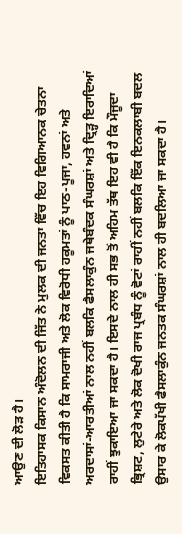ਆਉਣ ਦੀ ਲੋੜ ਹੈ।
ਇਤਿਹਾਸਕ ਕਿਸਾਨ ਅੰਦੋਲਨ ਦੀ ਜਿੱਤ ਨੇ ਮੁਲਕ ਦੀ ਜਨਤਾ ਵਿੱਚ ਇਹ ਵਿਗਿਆਨਕ ਚੇਤਨਾ ਵਿਕਸਤ ਕੀਤੀ ਹੈ ਕਿ ਸਾਮਰਾਜੀ ਅਤੇ ਲੋਕ ਵਿਰੋਧੀ ਹਕੂਮਤਾਂ ਨੂੰ ਪਾਠ-ਪੂਜਾ, ਹਵਨਾਂ ਅਤੇ ਅਰਦਾਸਾਂ-ਆਰਤੀਆਂ ਨਾਲ ਨਹੀਂ ਬਲਕਿ ਫੈਸਲਾਕੁੰਨ ਜਥੇਬੰਦਕ ਸੰਘਰਸ਼ਾਂ ਅਤੇ ਦ੍ਰਿੜ੍ਹ ਇਰਾਦਿਆਂ ਰਾਹੀਂ ਝੁਕਾਇਆ ਜਾ ਸਕਦਾ ਹੈ। ਇਸਦੇ ਨਾਲ ਹੀ ਸਭ ਤੋਂ ਅਹਿਮ ਤੱਥ ਇਹ ਵੀ ਹੈ ਕਿ ਮੌਜੂਦਾ ਭ੍ਰਿਸ਼ਟ, ਲੁਟੇਰੇ ਅਤੇ ਲੋਕ ਦੋਖੀ ਰਾਜ ਪ੍ਰਬੰਧ ਨੂੰ ਵੋਟਾਂ ਰਾਹੀਂ ਨਹੀਂ ਬਲਕਿ ਇੱਕ ਇਨਕਲਾਬੀ ਬਦਲ ਉਸਾਰ ਕੇ ਲੋਕਪੱਖੀ ਫੈਸਲਾਕੁੰਨ ਜਨਤਕ ਸੰਘਰਸ਼ਾਂ ਨਾਲ ਹੀ ਬਦਲਿਆ ਜਾ ਸਕਦਾ ਹੈ।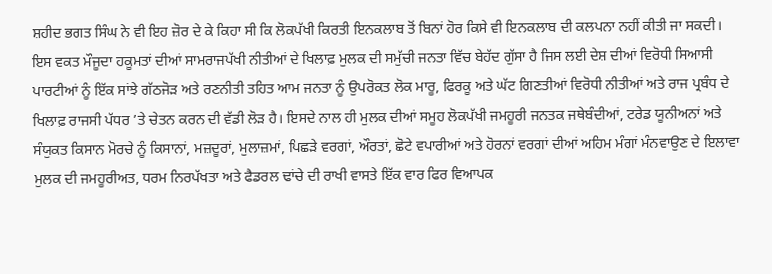ਸ਼ਹੀਦ ਭਗਤ ਸਿੰਘ ਨੇ ਵੀ ਇਹ ਜ਼ੋਰ ਦੇ ਕੇ ਕਿਹਾ ਸੀ ਕਿ ਲੋਕਪੱਖੀ ਕਿਰਤੀ ਇਨਕਲਾਬ ਤੋਂ ਬਿਨਾਂ ਹੋਰ ਕਿਸੇ ਵੀ ਇਨਕਲਾਬ ਦੀ ਕਲਪਨਾ ਨਹੀਂ ਕੀਤੀ ਜਾ ਸਕਦੀ।
ਇਸ ਵਕਤ ਮੌਜੂਦਾ ਹਕੂਮਤਾਂ ਦੀਆਂ ਸਾਮਰਾਜਪੱਖੀ ਨੀਤੀਆਂ ਦੇ ਖਿਲਾਫ਼ ਮੁਲਕ ਦੀ ਸਮੁੱਚੀ ਜਨਤਾ ਵਿੱਚ ਬੇਹੱਦ ਗੁੱਸਾ ਹੈ ਜਿਸ ਲਈ ਦੇਸ਼ ਦੀਆਂ ਵਿਰੋਧੀ ਸਿਆਸੀ ਪਾਰਟੀਆਂ ਨੂੰ ਇੱਕ ਸਾਂਝੇ ਗੱਠਜੋੜ ਅਤੇ ਰਣਨੀਤੀ ਤਹਿਤ ਆਮ ਜਨਤਾ ਨੂੰ ਉਪਰੋਕਤ ਲੋਕ ਮਾਰੂ, ਫਿਰਕੂ ਅਤੇ ਘੱਟ ਗਿਣਤੀਆਂ ਵਿਰੋਧੀ ਨੀਤੀਆਂ ਅਤੇ ਰਾਜ ਪ੍ਰਬੰਧ ਦੇ ਖਿਲਾਫ਼ ਰਾਜਸੀ ਪੱਧਰ ’ਤੇ ਚੇਤਨ ਕਰਨ ਦੀ ਵੱਡੀ ਲੋੜ ਹੈ। ਇਸਦੇ ਨਾਲ ਹੀ ਮੁਲਕ ਦੀਆਂ ਸਮੂਹ ਲੋਕਪੱਖੀ ਜਮਹੂਰੀ ਜਨਤਕ ਜਥੇਬੰਦੀਆਂ, ਟਰੇਡ ਯੂਨੀਅਨਾਂ ਅਤੇ ਸੰਯੁਕਤ ਕਿਸਾਨ ਮੋਰਚੇ ਨੂੰ ਕਿਸਾਨਾਂ, ਮਜ਼ਦੂਰਾਂ, ਮੁਲਾਜ਼ਮਾਂ, ਪਿਛੜੇ ਵਰਗਾਂ, ਔਰਤਾਂ, ਛੋਟੇ ਵਪਾਰੀਆਂ ਅਤੇ ਹੋਰਨਾਂ ਵਰਗਾਂ ਦੀਆਂ ਅਹਿਮ ਮੰਗਾਂ ਮੰਨਵਾਉਣ ਦੇ ਇਲਾਵਾ ਮੁਲਕ ਦੀ ਜਮਹੂਰੀਅਤ, ਧਰਮ ਨਿਰਪੱਖਤਾ ਅਤੇ ਫੈਡਰਲ ਢਾਂਚੇ ਦੀ ਰਾਖੀ ਵਾਸਤੇ ਇੱਕ ਵਾਰ ਫਿਰ ਵਿਆਪਕ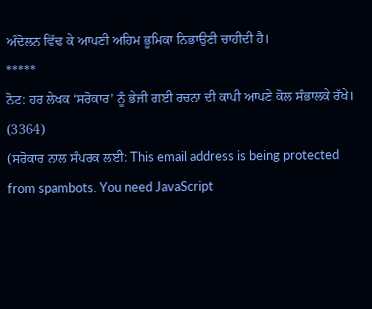ਅੰਦੋਲਨ ਵਿੱਢ ਕੇ ਆਪਣੀ ਅਹਿਮ ਭੂਮਿਕਾ ਨਿਭਾਉਣੀ ਚਾਹੀਦੀ ਹੈ।
*****
ਨੋਟ: ਹਰ ਲੇਖਕ ‘ਸਰੋਕਾਰ’ ਨੂੰ ਭੇਜੀ ਗਈ ਰਚਨਾ ਦੀ ਕਾਪੀ ਆਪਣੇ ਕੋਲ ਸੰਭਾਲਕੇ ਰੱਖੇ।
(3364)
(ਸਰੋਕਾਰ ਨਾਲ ਸੰਪਰਕ ਲਈ: This email address is being protected from spambots. You need JavaScript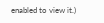enabled to view it.)